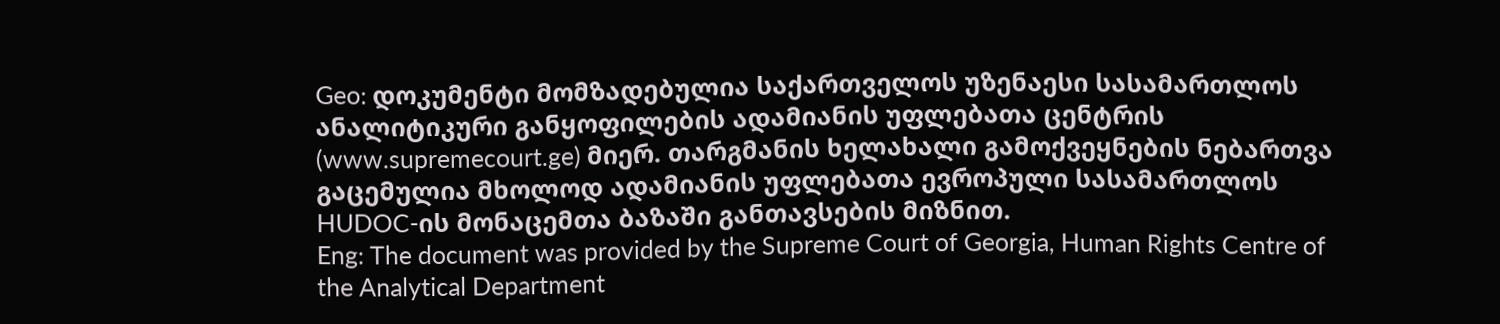Geo: დოკუმენტი მომზადებულია საქართველოს უზენაესი სასამართლოს ანალიტიკური განყოფილების ადამიანის უფლებათა ცენტრის (www.supremecourt.ge) მიერ. თარგმანის ხელახალი გამოქვეყნების ნებართვა გაცემულია მხოლოდ ადამიანის უფლებათა ევროპული სასამართლოს HUDOC-ის მონაცემთა ბაზაში განთავსების მიზნით.
Eng: The document was provided by the Supreme Court of Georgia, Human Rights Centre of the Analytical Department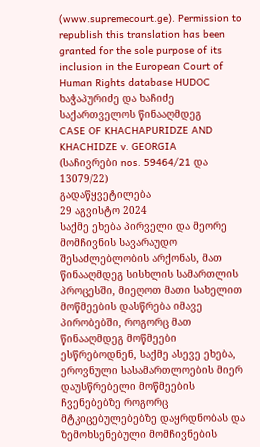(www.supremecourt.ge). Permission to republish this translation has been granted for the sole purpose of its inclusion in the European Court of Human Rights database HUDOC
ხაჭაპურიძე და ხაჩიძე საქართველოს წინააღმდეგ
CASE OF KHACHAPURIDZE AND KHACHIDZE v. GEORGIA
(საჩივრები nos. 59464/21 და 13079/22)
გადაწყვეტილება
29 აგვისტო 2024
საქმე ეხება პირველი და მეორე მომჩივნის სავარაუდო შესაძლებლობის არქონას, მათ წინააღმდეგ სისხლის სამართლის პროცესში, მიეღოთ მათი სახელით მოწმეების დასწრება იმავე პირობებში, როგორც მათ წინააღმდეგ მოწმეები ესწრებოდნენ, საქმე ასევე ეხება, ეროვნული სასამართლოების მიერ დაუსწრებელი მოწმეების ჩვენებებზე როგორც მტკიცებულებებზე დაყრდნობას და ზემოხსენებული მომჩივნების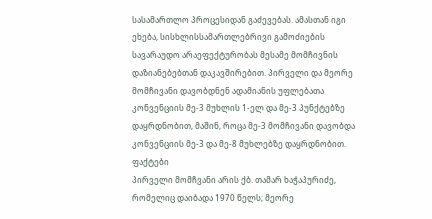სასამართლო პროცესიდან გაძევებას. ამასთან იგი ეხება, სისხლისსამართლებრივი გამოძიების სავარაუდო არაეფექტურობას მესამე მომჩივნის დაზიანებებთან დაკავშირებით. პირველი და მეორე მომჩივანი დავობდნენ ადამიანის უფლებათა კონვენციის მე-3 მუხლის 1-ელ და მე-3 პუნქტებზე დაყრდნობით, მაშინ, როცა მე-3 მომჩივანი დავობდა კონვენციის მე-3 და მე-8 მუხლებზე დაყრდნობით.
ფაქტები
პირველი მომჩვანი არის ქბ. თამარ ხაჭაპურიძე, რომელიც დაიბადა 1970 წელს; მეორე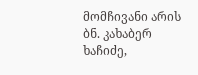მომჩივანი არის ბნ. კახაბერ ხაჩიძე,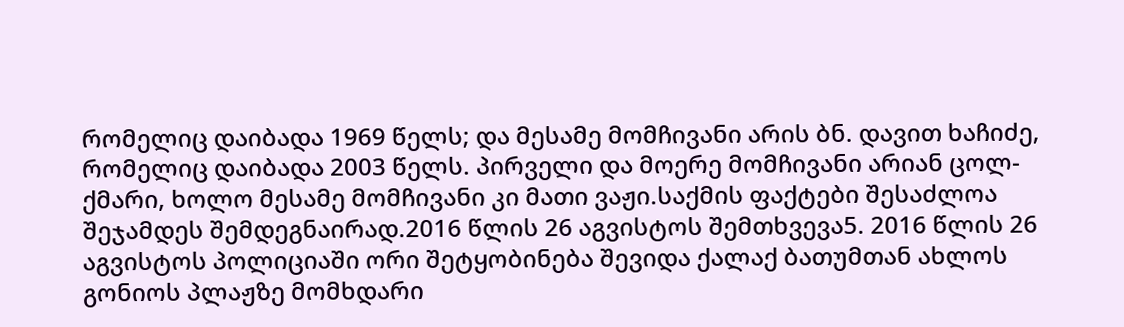რომელიც დაიბადა 1969 წელს; და მესამე მომჩივანი არის ბნ. დავით ხაჩიძე, რომელიც დაიბადა 2003 წელს. პირველი და მოერე მომჩივანი არიან ცოლ-ქმარი, ხოლო მესამე მომჩივანი კი მათი ვაჟი.საქმის ფაქტები შესაძლოა შეჯამდეს შემდეგნაირად.2016 წლის 26 აგვისტოს შემთხვევა5. 2016 წლის 26 აგვისტოს პოლიციაში ორი შეტყობინება შევიდა ქალაქ ბათუმთან ახლოს გონიოს პლაჟზე მომხდარი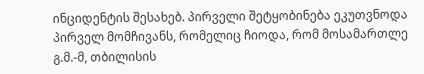ინციდენტის შესახებ. პირველი შეტყობინება ეკუთვნოდა პირველ მომჩივანს, რომელიც ჩიოდა, რომ მოსამართლე გ.მ.-მ, თბილისის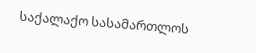საქალაქო სასამართლოს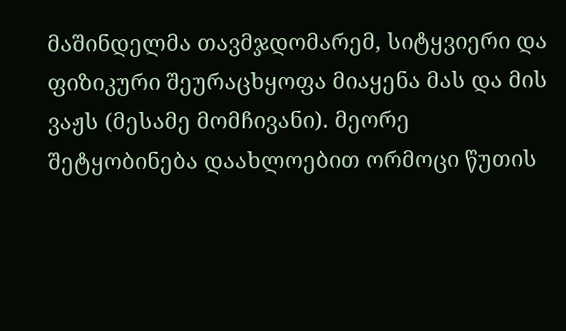მაშინდელმა თავმჯდომარემ, სიტყვიერი და ფიზიკური შეურაცხყოფა მიაყენა მას და მის ვაჟს (მესამე მომჩივანი). მეორე შეტყობინება დაახლოებით ორმოცი წუთის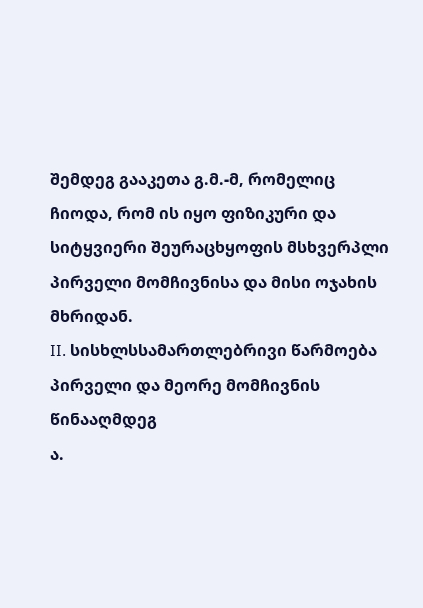შემდეგ გააკეთა გ.მ.-მ, რომელიც ჩიოდა, რომ ის იყო ფიზიკური და სიტყვიერი შეურაცხყოფის მსხვერპლი პირველი მომჩივნისა და მისი ოჯახის მხრიდან.
II. სისხლსსამართლებრივი წარმოება პირველი და მეორე მომჩივნის წინააღმდეგ
ა.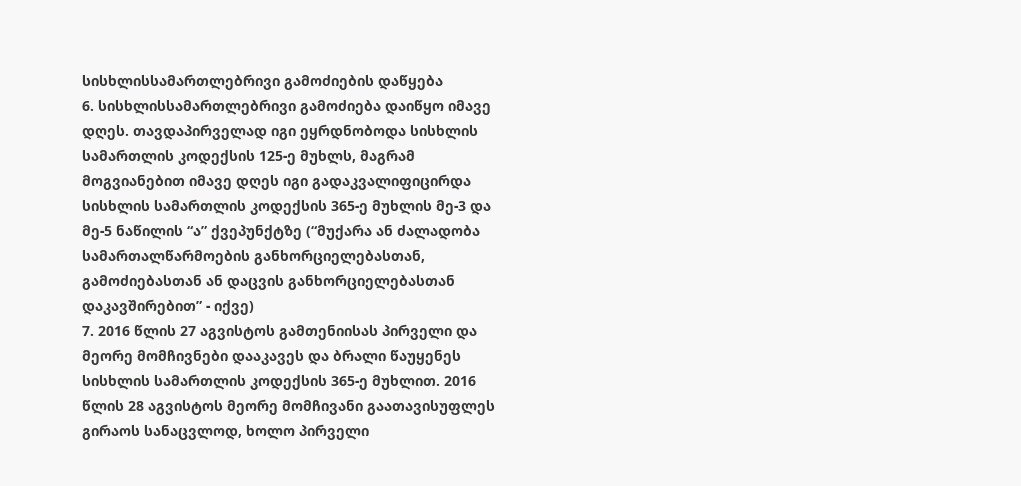სისხლისსამართლებრივი გამოძიების დაწყება
6. სისხლისსამართლებრივი გამოძიება დაიწყო იმავე დღეს. თავდაპირველად იგი ეყრდნობოდა სისხლის სამართლის კოდექსის 125-ე მუხლს, მაგრამ მოგვიანებით იმავე დღეს იგი გადაკვალიფიცირდა სისხლის სამართლის კოდექსის 365-ე მუხლის მე-3 და მე-5 ნაწილის “ა” ქვეპუნქტზე (“მუქარა ან ძალადობა სამართალწარმოების განხორციელებასთან, გამოძიებასთან ან დაცვის განხორციელებასთან დაკავშირებით” - იქვე)
7. 2016 წლის 27 აგვისტოს გამთენიისას პირველი და მეორე მომჩივნები დააკავეს და ბრალი წაუყენეს სისხლის სამართლის კოდექსის 365-ე მუხლით. 2016 წლის 28 აგვისტოს მეორე მომჩივანი გაათავისუფლეს გირაოს სანაცვლოდ, ხოლო პირველი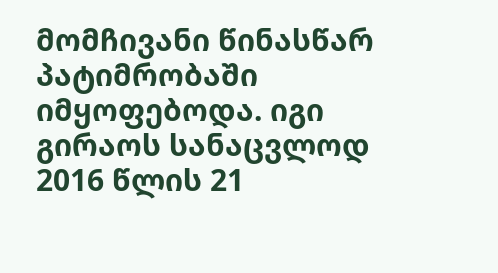მომჩივანი წინასწარ პატიმრობაში იმყოფებოდა. იგი გირაოს სანაცვლოდ 2016 წლის 21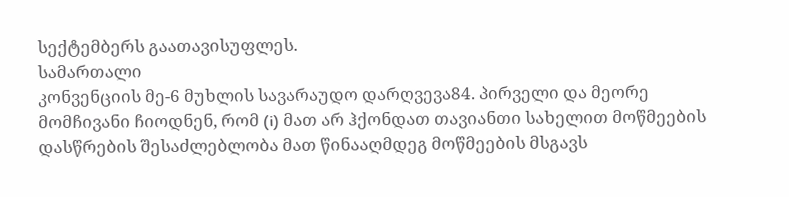სექტემბერს გაათავისუფლეს.
სამართალი
კონვენციის მე-6 მუხლის სავარაუდო დარღვევა84. პირველი და მეორე მომჩივანი ჩიოდნენ, რომ (i) მათ არ ჰქონდათ თავიანთი სახელით მოწმეების დასწრების შესაძლებლობა მათ წინააღმდეგ მოწმეების მსგავს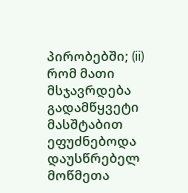პირობებში; (ii) რომ მათი მსჯავრდება გადამწყვეტი მასშტაბით ეფუძნებოდა დაუსწრებელ მოწმეთა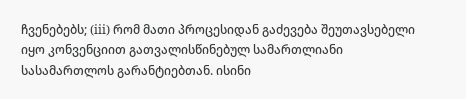ჩვენებებს; (iii) რომ მათი პროცესიდან გაძევება შეუთავსებელი იყო კონვენციით გათვალისწინებულ სამართლიანი სასამართლოს გარანტიებთან. ისინი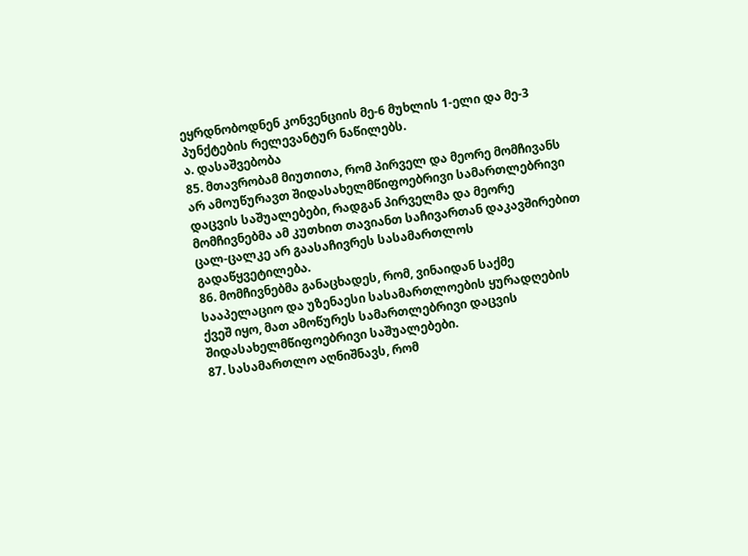ეყრდნობოდნენ კონვენციის მე-6 მუხლის 1-ელი და მე-3 პუნქტების რელევანტურ ნაწილებს.
ა. დასაშვებობა
85. მთავრობამ მიუთითა, რომ პირველ და მეორე მომჩივანს არ ამოუწურავთ შიდასახელმწიფოებრივი სამართლებრივი დაცვის საშუალებები, რადგან პირველმა და მეორე მომჩივნებმა ამ კუთხით თავიანთ საჩივართან დაკავშირებით ცალ-ცალკე არ გაასაჩივრეს სასამართლოს გადაწყვეტილება.
86. მომჩივნებმა განაცხადეს, რომ, ვინაიდან საქმე სააპელაციო და უზენაესი სასამართლოების ყურადღების ქვეშ იყო, მათ ამოწურეს სამართლებრივი დაცვის შიდასახელმწიფოებრივი საშუალებები.
87. სასამართლო აღნიშნავს, რომ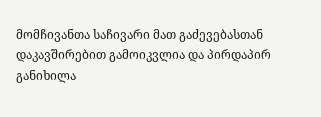მომჩივანთა საჩივარი მათ გაძევებასთან დაკავშირებით გამოიკვლია და პირდაპირ განიხილა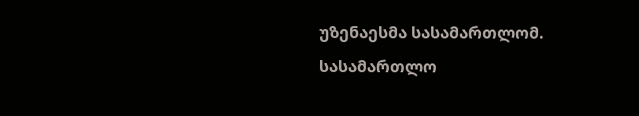უზენაესმა სასამართლომ. სასამართლო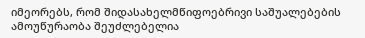იმეორებს, რომ შიდასახელმწიფოებრივი საშუალებების ამოუწურაობა შეუძლებელია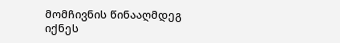მომჩივნის წინააღმდეგ იქნეს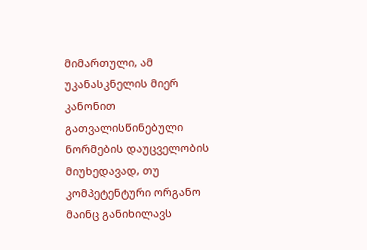მიმართული, ამ უკანასკნელის მიერ კანონით გათვალისწინებული ნორმების დაუცველობის მიუხედავად, თუ კომპეტენტური ორგანო მაინც განიხილავს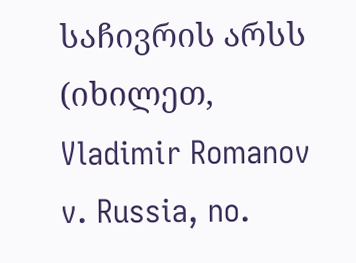საჩივრის არსს (იხილეთ, Vladimir Romanov v. Russia, no.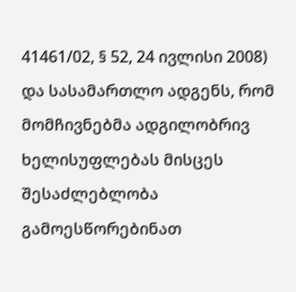41461/02, § 52, 24 ივლისი 2008) და სასამართლო ადგენს, რომ მომჩივნებმა ადგილობრივ ხელისუფლებას მისცეს შესაძლებლობა გამოესწორებინათ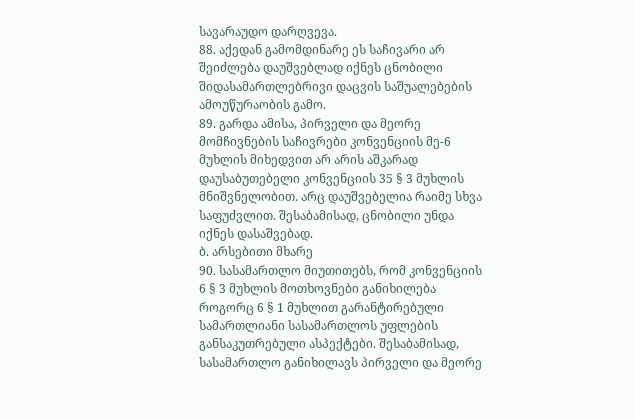სავარაუდო დარღვევა.
88. აქედან გამომდინარე ეს საჩივარი არ შეიძლება დაუშვებლად იქნეს ცნობილი შიდასამართლებრივი დაცვის საშუალებების ამოუწურაობის გამო.
89. გარდა ამისა, პირველი და მეორე მომჩივნების საჩივრები კონვენციის მე-6 მუხლის მიხედვით არ არის აშკარად დაუსაბუთებელი კონვენციის 35 § 3 მუხლის მნიშვნელობით. არც დაუშვებელია რაიმე სხვა საფუძვლით. შესაბამისად, ცნობილი უნდა იქნეს დასაშვებად.
ბ. არსებითი მხარე
90. სასამართლო მიუთითებს, რომ კონვენციის 6 § 3 მუხლის მოთხოვნები განიხილება როგორც 6 § 1 მუხლით გარანტირებული სამართლიანი სასამართლოს უფლების განსაკუთრებული ასპექტები. შესაბამისად, სასამართლო განიხილავს პირველი და მეორე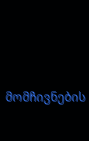მომჩივნების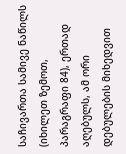საჩივართა სამივე ნაწილს (იხილეთ ზემოთ, პარაგრაფი 84), ერთად აღებულს, ამ ორი დებულების მიხედვით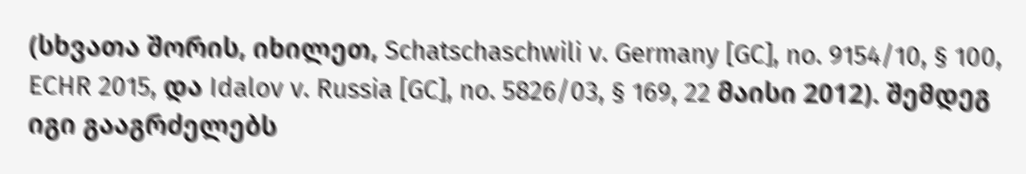(სხვათა შორის, იხილეთ, Schatschaschwili v. Germany [GC], no. 9154/10, § 100, ECHR 2015, და Idalov v. Russia [GC], no. 5826/03, § 169, 22 მაისი 2012). შემდეგ იგი გააგრძელებს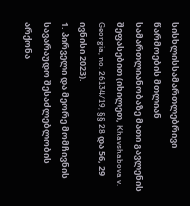სისხლისსამართლებრივი წარმოების მთლიან სამართლიანობაზე მათი გავლენის შეფასებით (იხილეთ, Khavshabova v. Georgia, no. 26134/19, §§ 28 და 56, 29 ივნისი 2023).
1. პირველი და მეორე მომჩივნის სავარაუდო შესაძლებლობის არქონა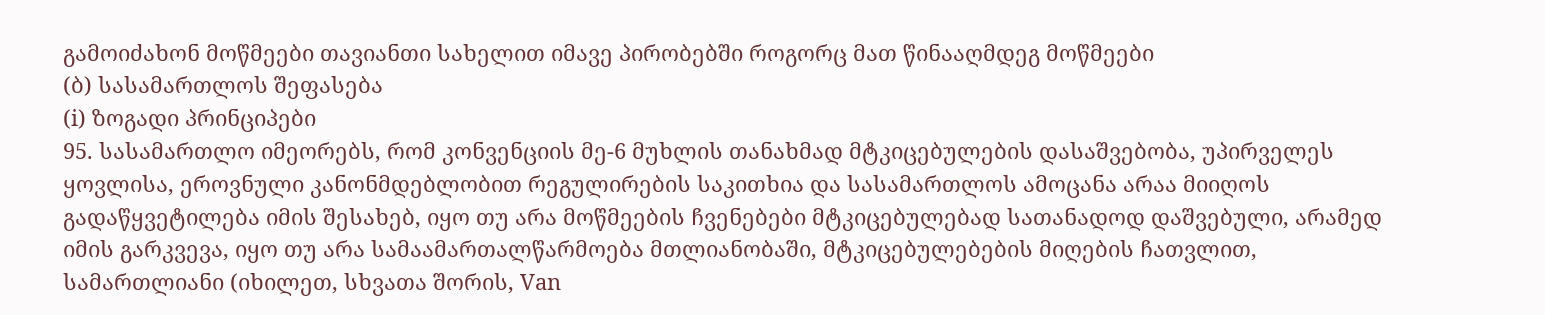გამოიძახონ მოწმეები თავიანთი სახელით იმავე პირობებში როგორც მათ წინააღმდეგ მოწმეები
(ბ) სასამართლოს შეფასება
(i) ზოგადი პრინციპები
95. სასამართლო იმეორებს, რომ კონვენციის მე-6 მუხლის თანახმად მტკიცებულების დასაშვებობა, უპირველეს ყოვლისა, ეროვნული კანონმდებლობით რეგულირების საკითხია და სასამართლოს ამოცანა არაა მიიღოს გადაწყვეტილება იმის შესახებ, იყო თუ არა მოწმეების ჩვენებები მტკიცებულებად სათანადოდ დაშვებული, არამედ იმის გარკვევა, იყო თუ არა სამაამართალწარმოება მთლიანობაში, მტკიცებულებების მიღების ჩათვლით, სამართლიანი (იხილეთ, სხვათა შორის, Van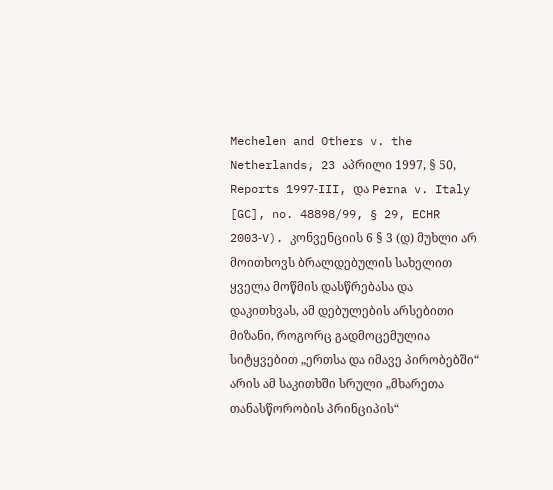Mechelen and Others v. the Netherlands, 23 აპრილი 1997, § 50, Reports 1997‑III, და Perna v. Italy [GC], no. 48898/99, § 29, ECHR 2003‑V). კონვენციის 6 § 3 (დ) მუხლი არ მოითხოვს ბრალდებულის სახელით ყველა მოწმის დასწრებასა და დაკითხვას, ამ დებულების არსებითი მიზანი, როგორც გადმოცემულია სიტყვებით „ერთსა და იმავე პირობებში“ არის ამ საკითხში სრული „მხარეთა თანასწორობის პრინციპის“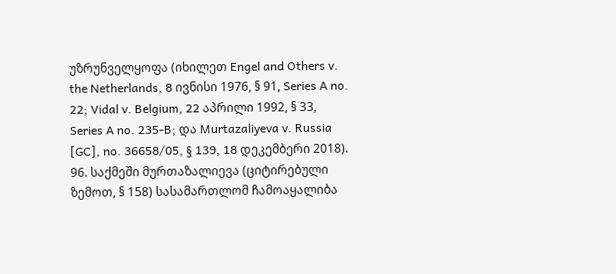უზრუნველყოფა (იხილეთ Engel and Others v. the Netherlands, 8 ივნისი 1976, § 91, Series A no. 22; Vidal v. Belgium, 22 აპრილი 1992, § 33, Series A no. 235‑B; და Murtazaliyeva v. Russia [GC], no. 36658/05, § 139, 18 დეკემბერი 2018).
96. საქმეში მურთაზალიევა (ციტირებული ზემოთ, § 158) სასამართლომ ჩამოაყალიბა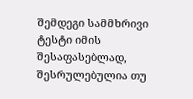შემდეგი სამმხრივი ტესტი იმის შესაფასებლად, შესრულებულია თუ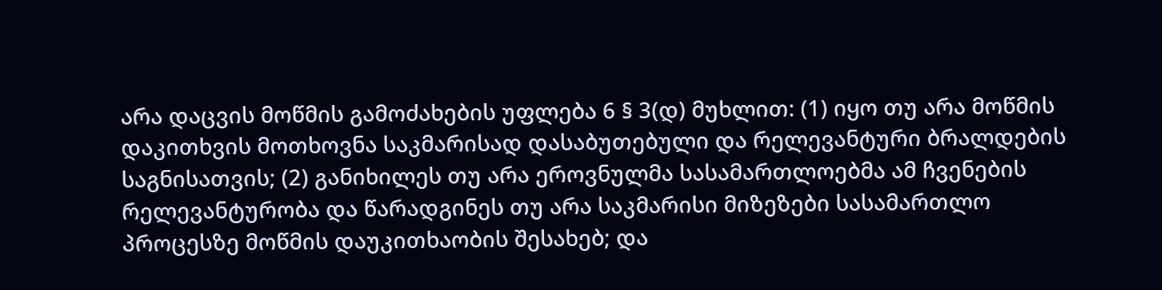არა დაცვის მოწმის გამოძახების უფლება 6 § 3(დ) მუხლით: (1) იყო თუ არა მოწმის დაკითხვის მოთხოვნა საკმარისად დასაბუთებული და რელევანტური ბრალდების საგნისათვის; (2) განიხილეს თუ არა ეროვნულმა სასამართლოებმა ამ ჩვენების რელევანტურობა და წარადგინეს თუ არა საკმარისი მიზეზები სასამართლო პროცესზე მოწმის დაუკითხაობის შესახებ; და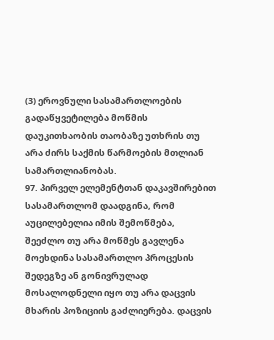(3) ეროვნული სასამართლოების გადაწყვეტილება მოწმის დაუკითხაობის თაობაზე უთხრის თუ არა ძირს საქმის წარმოების მთლიან სამართლიანობას.
97. პირველ ელემენტთან დაკავშირებით სასამართლომ დაადგინა, რომ აუცილებელია იმის შემოწმება, შეეძლო თუ არა მოწმეს გავლენა მოეხდინა სასამართლო პროცესის შედეგზე ან გონივრულად მოსალოდნელი იყო თუ არა დაცვის მხარის პოზიციის გაძლიერება. დაცვის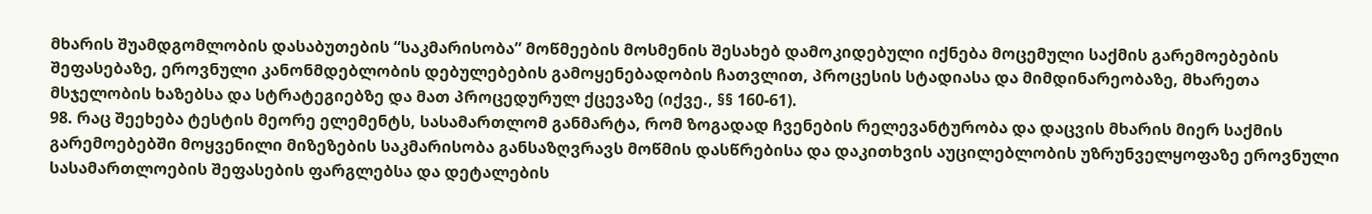მხარის შუამდგომლობის დასაბუთების “საკმარისობა” მოწმეების მოსმენის შესახებ დამოკიდებული იქნება მოცემული საქმის გარემოებების შეფასებაზე, ეროვნული კანონმდებლობის დებულებების გამოყენებადობის ჩათვლით, პროცესის სტადიასა და მიმდინარეობაზე, მხარეთა მსჯელობის ხაზებსა და სტრატეგიებზე და მათ პროცედურულ ქცევაზე (იქვე., §§ 160-61).
98. რაც შეეხება ტესტის მეორე ელემენტს, სასამართლომ განმარტა, რომ ზოგადად ჩვენების რელევანტურობა და დაცვის მხარის მიერ საქმის გარემოებებში მოყვენილი მიზეზების საკმარისობა განსაზღვრავს მოწმის დასწრებისა და დაკითხვის აუცილებლობის უზრუნველყოფაზე ეროვნული სასამართლოების შეფასების ფარგლებსა და დეტალების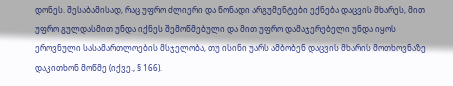დონეს. შესაბამისად, რაც უფრო ძლიერი და წონადი არგუმენტები ექნება დაცვის მხარეს, მით უფრო გულდასმით უნდა იქნეს შემოწმებული და მით უფრო დამაჯერებელი უნდა იყოს ეროვნული სასამართლოების მსჯელობა, თუ ისინი უარს ამბობენ დაცვის მხარის მოთხოვნაზე დაკითხონ მოწმე (იქვე., § 166).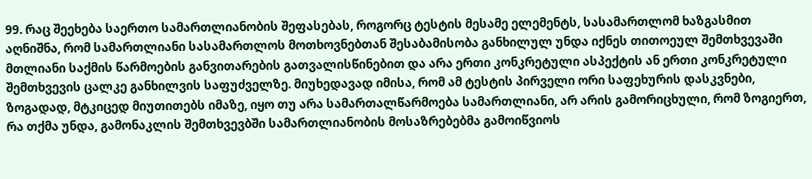99. რაც შეეხება საერთო სამართლიანობის შეფასებას, როგორც ტესტის მესამე ელემენტს, სასამართლომ ხაზგასმით აღნიშნა, რომ სამართლიანი სასამართლოს მოთხოვნებთან შესაბამისობა განხილულ უნდა იქნეს თითოეულ შემთხვევაში მთლიანი საქმის წარმოების განვითარების გათვალისწინებით და არა ერთი კონკრეტული ასპექტის ან ერთი კონკრეტული შემთხვევის ცალკე განხილვის საფუძველზე. მიუხედავად იმისა, რომ ამ ტესტის პირველი ორი საფეხურის დასკვნები, ზოგადად, მტკიცედ მიუთითებს იმაზე, იყო თუ არა სამართალწარმოება სამართლიანი, არ არის გამორიცხული, რომ ზოგიერთ, რა თქმა უნდა, გამონაკლის შემთხვევბში სამართლიანობის მოსაზრებებმა გამოიწვიოს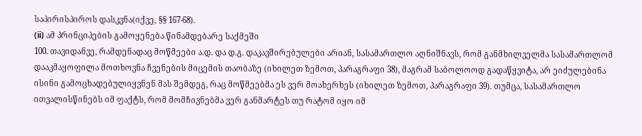საპირისპიროს დასკვნა(იქვე, §§ 167-68).
(ii) ამ პრინციპების გამოყენება წინამდებარე საქმეში
100. თავიდანვე, რამდენადაც მოწმეები ა.დ. და დ.გ. დაკავშირებულები არიან, სასამართლო აღნიშნავს, რომ განმხილველმა სასამართლომ დააკმაყოფილა მოთხოვნა ჩვენების მიცემის თაობაზე (იხილეთ ზემოთ, პარაგრაფი 38), მაგრამ საბოლოოდ გადაწყვიტა, არ ეიძულებინა ისინი გამოცხადებულიყვნენ მას შემდეგ, რაც მოწმეებმა ეს ვერ მოახერხეს (იხილეთ ზემოთ, პარაგრაფი 39). თუმცა, სასამართლო ითვალისწინებს იმ ფაქტს, რომ მომჩივნებმა ვერ განმარტეს თუ რატომ იყო იმ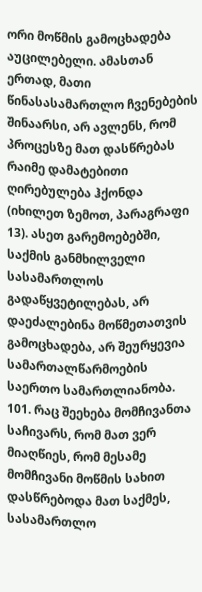ორი მოწმის გამოცხადება აუცილებელი. ამასთან ერთად, მათი წინასასამართლო ჩვენებების შინაარსი, არ ავლენს, რომ პროცესზე მათ დასწრებას რაიმე დამატებითი ღირებულება ჰქონდა (იხილეთ ზემოთ, პარაგრაფი 13). ასეთ გარემოებებში, საქმის განმხილველი სასამართლოს გადაწყვეტილებას, არ დაეძალებინა მოწმეთათვის გამოცხადება, არ შეურყევია სამართალწარმოების საერთო სამართლიანობა.
101. რაც შეეხება მომჩივანთა საჩივარს, რომ მათ ვერ მიაღწიეს, რომ მესამე მომჩივანი მოწმის სახით დასწრებოდა მათ საქმეს, სასამართლო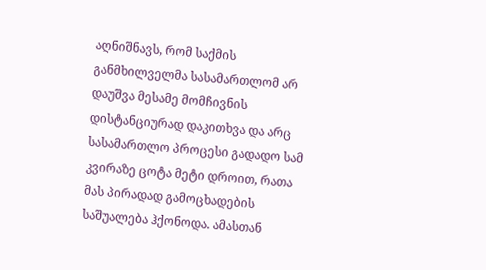აღნიშნავს, რომ საქმის განმხილველმა სასამართლომ არ დაუშვა მესამე მომჩივნის დისტანციურად დაკითხვა და არც სასამართლო პროცესი გადადო სამ კვირაზე ცოტა მეტი დროით, რათა მას პირადად გამოცხადების საშუალება ჰქონოდა. ამასთან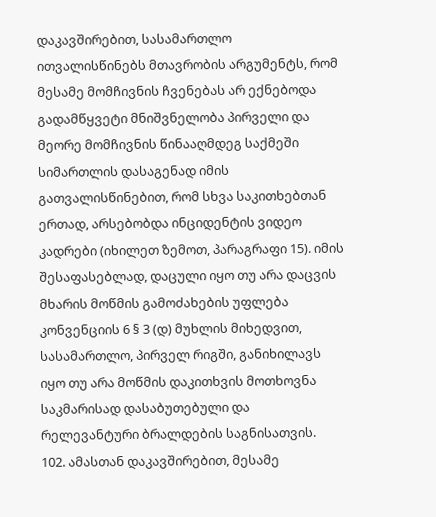დაკავშირებით, სასამართლო ითვალისწინებს მთავრობის არგუმენტს, რომ მესამე მომჩივნის ჩვენებას არ ექნებოდა გადამწყვეტი მნიშვნელობა პირველი და მეორე მომჩივნის წინააღმდეგ საქმეში სიმართლის დასაგენად იმის გათვალისწინებით, რომ სხვა საკითხებთან ერთად, არსებობდა ინციდენტის ვიდეო კადრები (იხილეთ ზემოთ, პარაგრაფი 15). იმის შესაფასებლად, დაცული იყო თუ არა დაცვის მხარის მოწმის გამოძახების უფლება კონვენციის 6 § 3 (დ) მუხლის მიხედვით, სასამართლო, პირველ რიგში, განიხილავს იყო თუ არა მოწმის დაკითხვის მოთხოვნა საკმარისად დასაბუთებული და რელევანტური ბრალდების საგნისათვის.
102. ამასთან დაკავშირებით, მესამე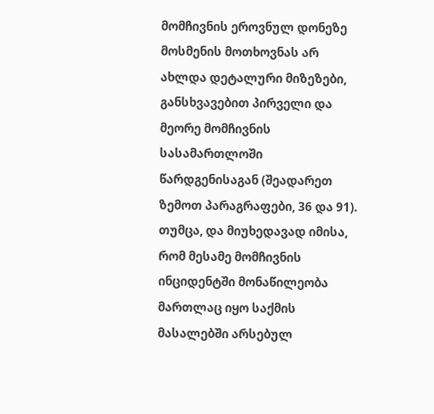მომჩივნის ეროვნულ დონეზე მოსმენის მოთხოვნას არ ახლდა დეტალური მიზეზები, განსხვავებით პირველი და მეორე მომჩივნის სასამართლოში წარდგენისაგან (შეადარეთ ზემოთ პარაგრაფები, 36 და 91). თუმცა, და მიუხედავად იმისა, რომ მესამე მომჩივნის ინციდენტში მონაწილეობა მართლაც იყო საქმის მასალებში არსებულ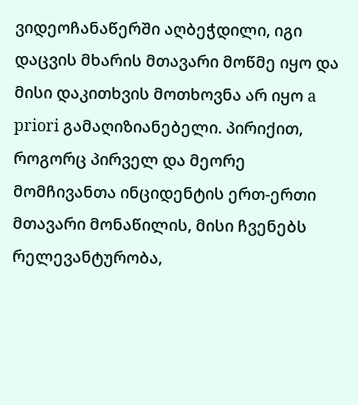ვიდეოჩანაწერში აღბეჭდილი, იგი დაცვის მხარის მთავარი მოწმე იყო და მისი დაკითხვის მოთხოვნა არ იყო a priori გამაღიზიანებელი. პირიქით, როგორც პირველ და მეორე მომჩივანთა ინციდენტის ერთ-ერთი მთავარი მონაწილის, მისი ჩვენებს რელევანტურობა,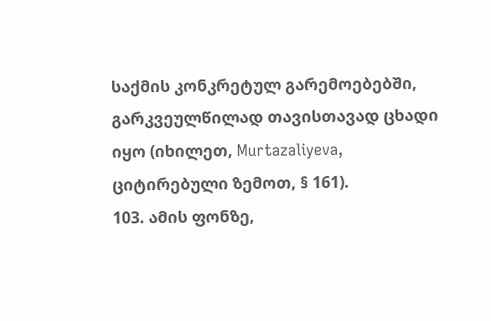საქმის კონკრეტულ გარემოებებში, გარკვეულწილად თავისთავად ცხადი იყო (იხილეთ, Murtazaliyeva, ციტირებული ზემოთ, § 161).
103. ამის ფონზე,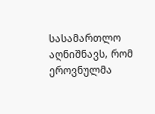სასამართლო აღნიშნავს, რომ ეროვნულმა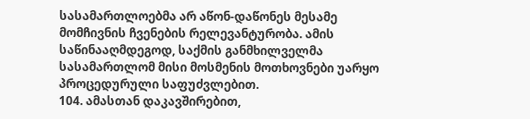სასამართლოებმა არ აწონ-დაწონეს მესამე მომჩივნის ჩვენების რელევანტურობა. ამის საწინააღმდეგოდ, საქმის განმხილველმა სასამართლომ მისი მოსმენის მოთხოვნები უარყო პროცედურული საფუძვლებით.
104. ამასთან დაკავშირებით,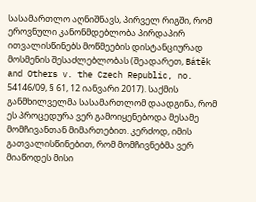სასამართლო აღნიშნავს, პირველ რიგში, რომ ეროვნული კანონმდებლობა პირდაპირ ითვალისწინებს მოწმეების დისტანციურად მოსმენის შესაძლებლობას (შეადარეთ, Bátěk and Others v. the Czech Republic, no. 54146/09, § 61, 12 იანვარი 2017). საქმის განმხილველმა სასამართლომ დაადგინა, რომ ეს პროცედურა ვერ გამოიყენებოდა მესამე მომჩივანთან მიმართებით. კერძოდ, იმის გათვალისწინებით, რომ მომჩივნებმა ვერ მიაწოდეს მისი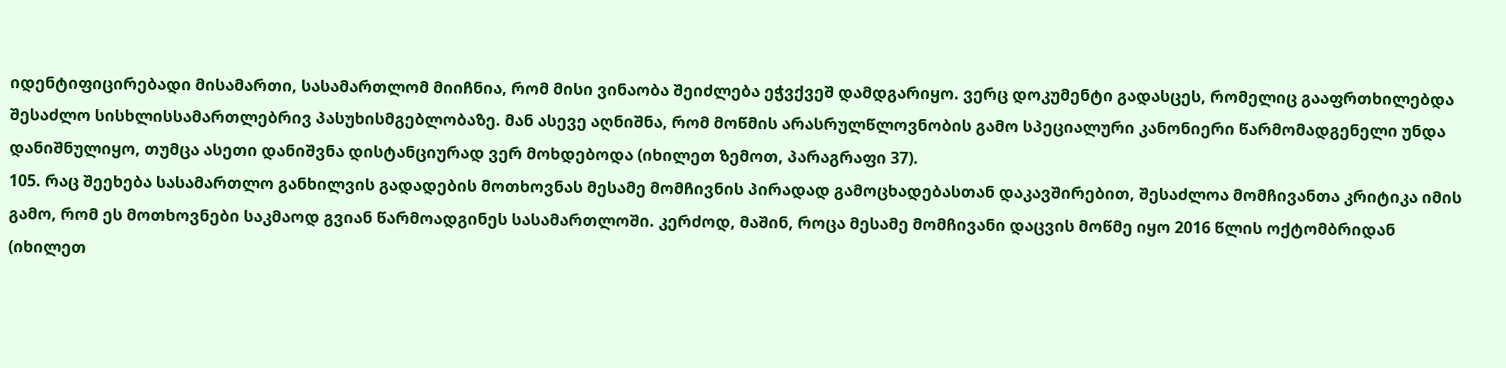იდენტიფიცირებადი მისამართი, სასამართლომ მიიჩნია, რომ მისი ვინაობა შეიძლება ეჭვქვეშ დამდგარიყო. ვერც დოკუმენტი გადასცეს, რომელიც გააფრთხილებდა შესაძლო სისხლისსამართლებრივ პასუხისმგებლობაზე. მან ასევე აღნიშნა, რომ მოწმის არასრულწლოვნობის გამო სპეციალური კანონიერი წარმომადგენელი უნდა დანიშნულიყო, თუმცა ასეთი დანიშვნა დისტანციურად ვერ მოხდებოდა (იხილეთ ზემოთ, პარაგრაფი 37).
105. რაც შეეხება სასამართლო განხილვის გადადების მოთხოვნას მესამე მომჩივნის პირადად გამოცხადებასთან დაკავშირებით, შესაძლოა მომჩივანთა კრიტიკა იმის გამო, რომ ეს მოთხოვნები საკმაოდ გვიან წარმოადგინეს სასამართლოში. კერძოდ, მაშინ, როცა მესამე მომჩივანი დაცვის მოწმე იყო 2016 წლის ოქტომბრიდან (იხილეთ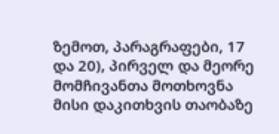ზემოთ, პარაგრაფები, 17 და 20), პირველ და მეორე მომჩივანთა მოთხოვნა მისი დაკითხვის თაობაზე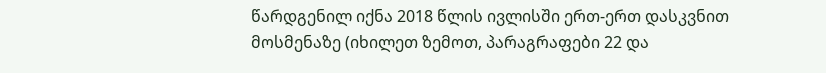წარდგენილ იქნა 2018 წლის ივლისში ერთ-ერთ დასკვნით მოსმენაზე (იხილეთ ზემოთ, პარაგრაფები 22 და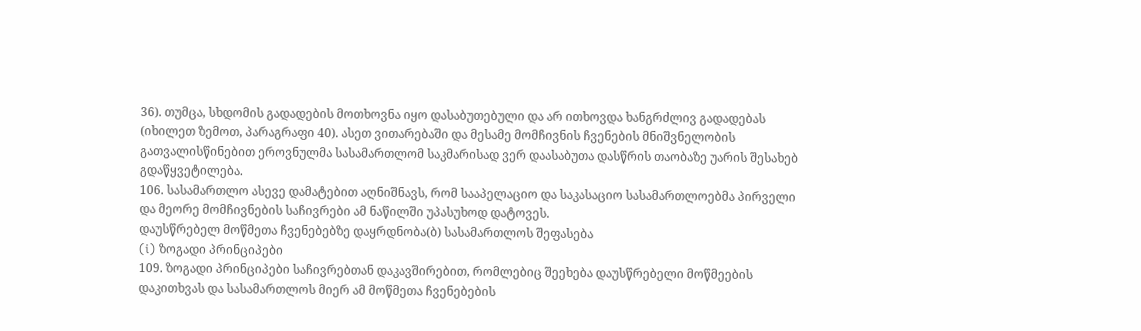36). თუმცა, სხდომის გადადების მოთხოვნა იყო დასაბუთებული და არ ითხოვდა ხანგრძლივ გადადებას (იხილეთ ზემოთ, პარაგრაფი 40). ასეთ ვითარებაში და მესამე მომჩივნის ჩვენების მნიშვნელობის გათვალისწინებით ეროვნულმა სასამართლომ საკმარისად ვერ დაასაბუთა დასწრის თაობაზე უარის შესახებ გდაწყვეტილება.
106. სასამართლო ასევე დამატებით აღნიშნავს, რომ სააპელაციო და საკასაციო სასამართლოებმა პირველი და მეორე მომჩივნების საჩივრები ამ ნაწილში უპასუხოდ დატოვეს.
დაუსწრებელ მოწმეთა ჩვენებებზე დაყრდნობა(ბ) სასამართლოს შეფასება
(i) ზოგადი პრინციპები
109. ზოგადი პრინციპები საჩივრებთან დაკავშირებით, რომლებიც შეეხება დაუსწრებელი მოწმეების დაკითხვას და სასამართლოს მიერ ამ მოწმეთა ჩვენებების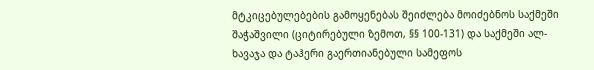მტკიცებულებების გამოყენებას შეიძლება მოიძებნოს საქმეში შაჭაშვილი (ციტირებული ზემოთ, §§ 100-131) და საქმეში ალ-ხავაჯა და ტაჰერი გაერთიანებული სამეფოს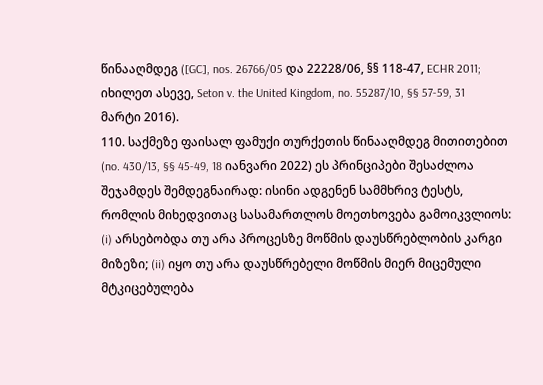წინააღმდეგ ([GC], nos. 26766/05 და 22228/06, §§ 118‑47, ECHR 2011; იხილეთ ასევე, Seton v. the United Kingdom, no. 55287/10, §§ 57‑59, 31 მარტი 2016).
110. საქმეზე ფაისალ ფამუქი თურქეთის წინააღმდეგ მითითებით (no. 430/13, §§ 45-49, 18 იანვარი 2022) ეს პრინციპები შესაძლოა შეჯამდეს შემდეგნაირად: ისინი ადგენენ სამმხრივ ტესტს, რომლის მიხედვითაც სასამართლოს მოეთხოვება გამოიკვლიოს: (i) არსებობდა თუ არა პროცესზე მოწმის დაუსწრებლობის კარგი მიზეზი; (ii) იყო თუ არა დაუსწრებელი მოწმის მიერ მიცემული მტკიცებულება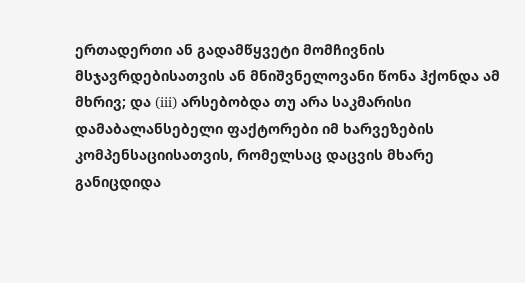ერთადერთი ან გადამწყვეტი მომჩივნის მსჯავრდებისათვის ან მნიშვნელოვანი წონა ჰქონდა ამ მხრივ; და (iii) არსებობდა თუ არა საკმარისი დამაბალანსებელი ფაქტორები იმ ხარვეზების კომპენსაციისათვის, რომელსაც დაცვის მხარე განიცდიდა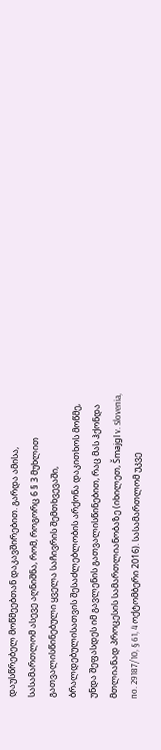დაუსწრებელ მოწმეებთან დაკავშირებით. გარდა ამისა, სასამართლომ ასევე აღნიშნა, რომ, როგორც 6 § 3 მუხლით გათვალისწინებული ყველა საჩივრის შემთხვევაში, ბრალდებულისათვის შესაძლებლობის არქონა დაკითხოს მოწმე, უნდა შეფასდეს იმ გავლენის გათვალისწინებით, რაც მას ჰქონდა მთლიანად პროცესის სამართლიანობაზე (იხილეთ, Šmajgl v. Slovenia, no. 29187/10, § 61, 4 ოქტომბერი 2016). სასამართლომ უკვე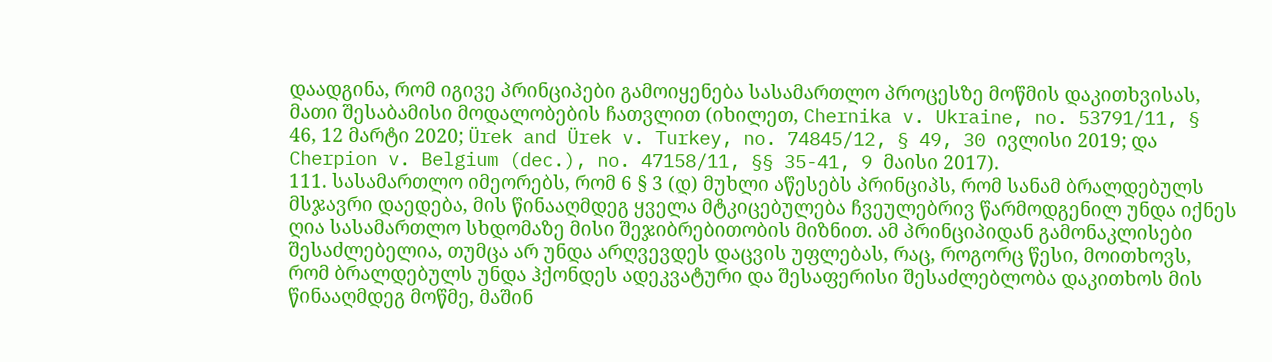დაადგინა, რომ იგივე პრინციპები გამოიყენება სასამართლო პროცესზე მოწმის დაკითხვისას, მათი შესაბამისი მოდალობების ჩათვლით (იხილეთ, Chernika v. Ukraine, no. 53791/11, § 46, 12 მარტი 2020; Ürek and Ürek v. Turkey, no. 74845/12, § 49, 30 ივლისი 2019; და Cherpion v. Belgium (dec.), no. 47158/11, §§ 35-41, 9 მაისი 2017).
111. სასამართლო იმეორებს, რომ 6 § 3 (დ) მუხლი აწესებს პრინციპს, რომ სანამ ბრალდებულს მსჯავრი დაედება, მის წინააღმდეგ ყველა მტკიცებულება ჩვეულებრივ წარმოდგენილ უნდა იქნეს ღია სასამართლო სხდომაზე მისი შეჯიბრებითობის მიზნით. ამ პრინციპიდან გამონაკლისები შესაძლებელია, თუმცა არ უნდა არღვევდეს დაცვის უფლებას, რაც, როგორც წესი, მოითხოვს, რომ ბრალდებულს უნდა ჰქონდეს ადეკვატური და შესაფერისი შესაძლებლობა დაკითხოს მის წინააღმდეგ მოწმე, მაშინ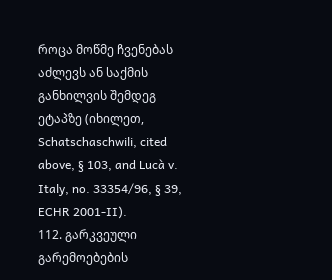როცა მოწმე ჩვენებას აძლევს ან საქმის განხილვის შემდეგ ეტაპზე (იხილეთ, Schatschaschwili, cited above, § 103, and Lucà v. Italy, no. 33354/96, § 39, ECHR 2001‑II).
112. გარკვეული გარემოებების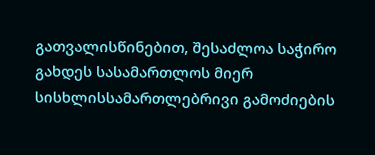გათვალისწინებით, შესაძლოა საჭირო გახდეს სასამართლოს მიერ სისხლისსამართლებრივი გამოძიების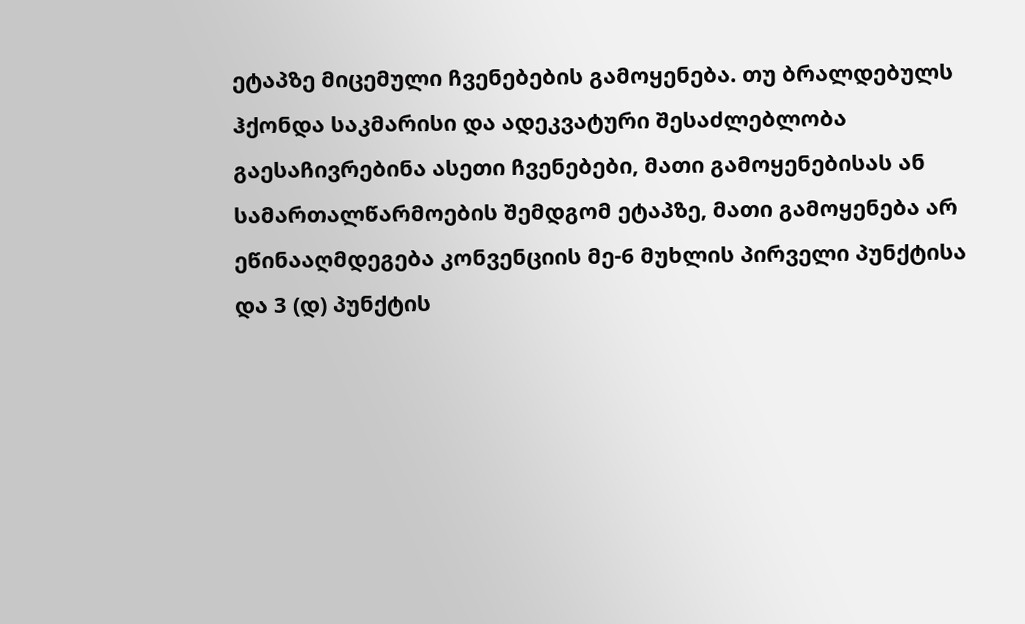ეტაპზე მიცემული ჩვენებების გამოყენება. თუ ბრალდებულს ჰქონდა საკმარისი და ადეკვატური შესაძლებლობა გაესაჩივრებინა ასეთი ჩვენებები, მათი გამოყენებისას ან სამართალწარმოების შემდგომ ეტაპზე, მათი გამოყენება არ ეწინააღმდეგება კონვენციის მე-6 მუხლის პირველი პუნქტისა და 3 (დ) პუნქტის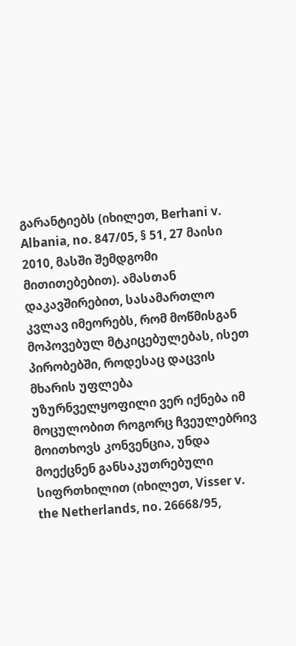გარანტიებს (იხილეთ, Berhani v. Albania, no. 847/05, § 51, 27 მაისი 2010, მასში შემდგომი მითითებებით). ამასთან დაკავშირებით, სასამართლო კვლავ იმეორებს, რომ მოწმისგან მოპოვებულ მტკიცებულებას, ისეთ პირობებში, როდესაც დაცვის მხარის უფლება უზურნველყოფილი ვერ იქნება იმ მოცულობით როგორც ჩვეულებრივ მოითხოვს კონვენცია, უნდა მოექცნენ განსაკუთრებული სიფრთხილით (იხილეთ, Visser v. the Netherlands, no. 26668/95,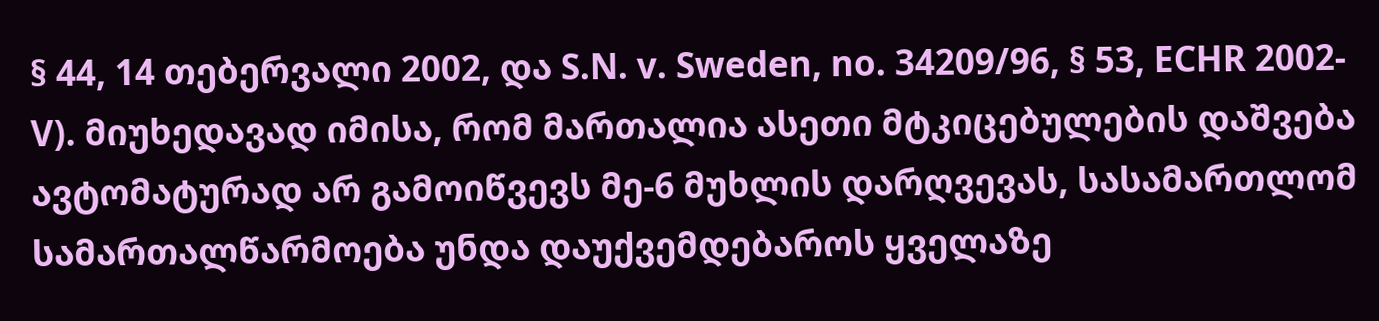§ 44, 14 თებერვალი 2002, და S.N. v. Sweden, no. 34209/96, § 53, ECHR 2002-V). მიუხედავად იმისა, რომ მართალია ასეთი მტკიცებულების დაშვება ავტომატურად არ გამოიწვევს მე-6 მუხლის დარღვევას, სასამართლომ სამართალწარმოება უნდა დაუქვემდებაროს ყველაზე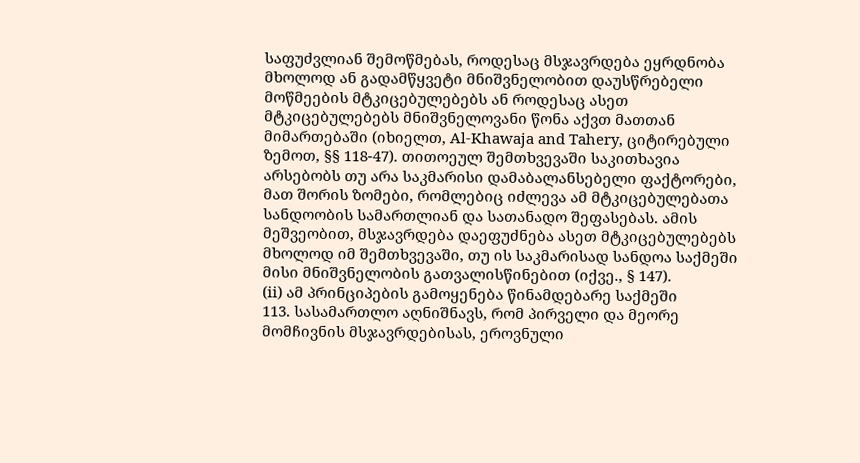საფუძვლიან შემოწმებას, როდესაც მსჯავრდება ეყრდნობა მხოლოდ ან გადამწყვეტი მნიშვნელობით დაუსწრებელი მოწმეების მტკიცებულებებს ან როდესაც ასეთ მტკიცებულებებს მნიშვნელოვანი წონა აქვთ მათთან მიმართებაში (იხიელთ, Al‑Khawaja and Tahery, ციტირებული ზემოთ, §§ 118-47). თითოეულ შემთხვევაში საკითხავია არსებობს თუ არა საკმარისი დამაბალანსებელი ფაქტორები, მათ შორის ზომები, რომლებიც იძლევა ამ მტკიცებულებათა სანდოობის სამართლიან და სათანადო შეფასებას. ამის მეშვეობით, მსჯავრდება დაეფუძნება ასეთ მტკიცებულებებს მხოლოდ იმ შემთხვევაში, თუ ის საკმარისად სანდოა საქმეში მისი მნიშვნელობის გათვალისწინებით (იქვე., § 147).
(ii) ამ პრინციპების გამოყენება წინამდებარე საქმეში
113. სასამართლო აღნიშნავს, რომ პირველი და მეორე მომჩივნის მსჯავრდებისას, ეროვნული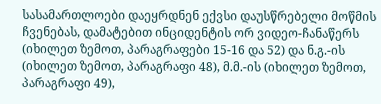სასამართლოები დაეყრდნენ ექვსი დაუსწრებელი მოწმის ჩვენებას, დამატებით ინციდენტის ორ ვიდეო-ჩანაწერს (იხილეთ ზემოთ, პარაგრაფები 15-16 და 52) და ნ.გ.-ის (იხილეთ ზემოთ, პარაგრაფი 48), მ.მ.-ის (იხილეთ ზემოთ, პარაგრაფი 49),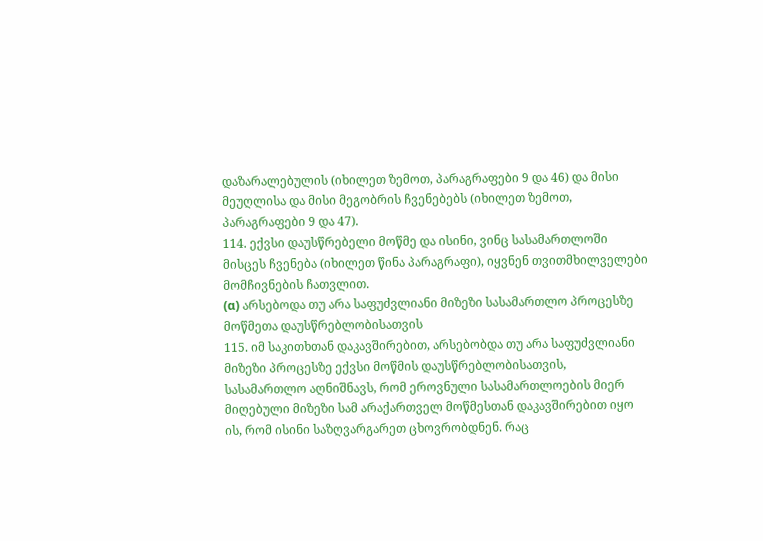დაზარალებულის (იხილეთ ზემოთ, პარაგრაფები 9 და 46) და მისი მეუღლისა და მისი მეგობრის ჩვენებებს (იხილეთ ზემოთ, პარაგრაფები 9 და 47).
114. ექვსი დაუსწრებელი მოწმე და ისინი, ვინც სასამართლოში მისცეს ჩვენება (იხილეთ წინა პარაგრაფი), იყვნენ თვითმხილველები მომჩივნების ჩათვლით.
(α) არსებოდა თუ არა საფუძვლიანი მიზეზი სასამართლო პროცესზე მოწმეთა დაუსწრებლობისათვის
115. იმ საკითხთან დაკავშირებით, არსებობდა თუ არა საფუძვლიანი მიზეზი პროცესზე ექვსი მოწმის დაუსწრებლობისათვის, სასამართლო აღნიშნავს, რომ ეროვნული სასამართლოების მიერ მიღებული მიზეზი სამ არაქართველ მოწმესთან დაკავშირებით იყო ის, რომ ისინი საზღვარგარეთ ცხოვრობდნენ. რაც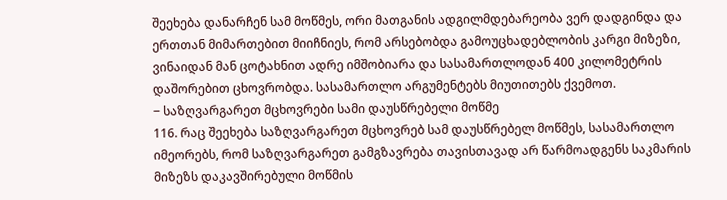შეეხება დანარჩენ სამ მოწმეს, ორი მათგანის ადგილმდებარეობა ვერ დადგინდა და ერთთან მიმართებით მიიჩნიეს, რომ არსებობდა გამოუცხადებლობის კარგი მიზეზი, ვინაიდან მან ცოტახნით ადრე იმშობიარა და სასამართლოდან 400 კილომეტრის დაშორებით ცხოვრობდა. სასამართლო არგუმენტებს მიუთითებს ქვემოთ.
‒ საზღვარგარეთ მცხოვრები სამი დაუსწრებელი მოწმე
116. რაც შეეხება საზღვარგარეთ მცხოვრებ სამ დაუსწრებელ მოწმეს, სასამართლო იმეორებს, რომ საზღვარგარეთ გამგზავრება თავისთავად არ წარმოადგენს საკმარის მიზეზს დაკავშირებული მოწმის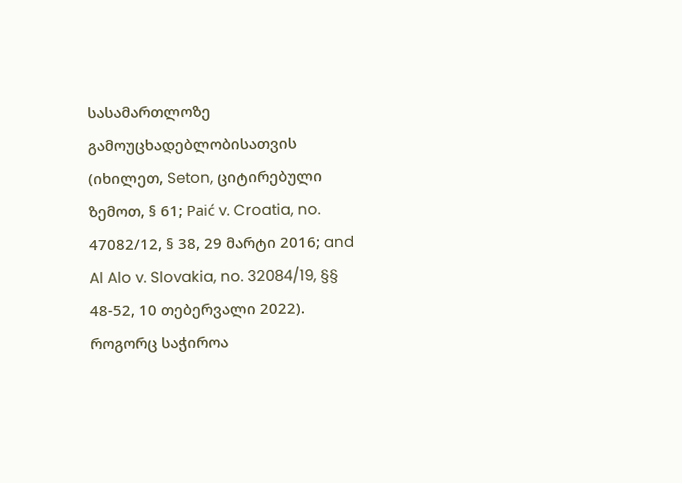სასამართლოზე გამოუცხადებლობისათვის (იხილეთ, Seton, ციტირებული ზემოთ, § 61; Paić v. Croatia, no. 47082/12, § 38, 29 მარტი 2016; and Al Alo v. Slovakia, no. 32084/19, §§ 48-52, 10 თებერვალი 2022). როგორც საჭიროა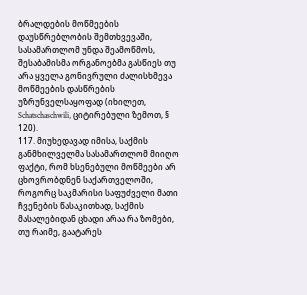ბრალდების მოწმეების დაუსწრებლობის შემთხვევაში, სასამართლომ უნდა შეამოწმოს, შესაბამისმა ორგანოებმა გასწიეს თუ არა ყველა გონივრული ძალისხმევა მოწმეების დასწრების უზრუნველსაყოფად (იხილეთ, Schatschaschwili, ციტირებული ზემოთ, § 120).
117. მიუხედავად იმისა, საქმის განმხილველმა სასამართლომ მიიღო ფაქტი, რომ ხსენებული მოწმეები არ ცხოვრობდნენ საქართველოში, როგორც საკმარისი საფუძველი მათი ჩვენების წასაკითხად, საქმის მასალებიდან ცხადი არაა რა ზომები, თუ რაიმე, გაატარეს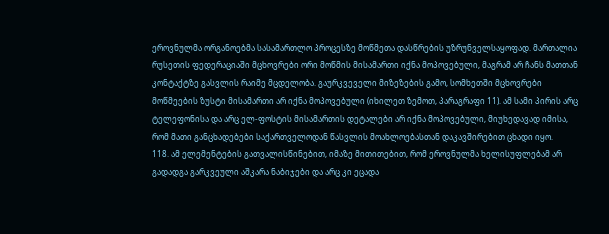ეროვნულმა ორგანოებმა სასამართლო პროცესზე მოწმეთა დასწრების უზრუნველსაყოფად. მართალია რუსეთის ფედერაციაში მცხოვრები ორი მოწმის მისამართი იქნა მოპოვებული, მაგრამ არ ჩანს მათთან კონტაქტზე გასვლის რაიმე მცდელობა. გაურკვეველი მიზეზების გამო, სომხეთში მცხოვრები მოწმეების ზუსტი მისამართი არ იქნა მოპოვებული (იხილეთ ზემოთ, პარაგრაფი 11). ამ სამი პირის არც ტელეფონისა და არც ელ-ფოსტის მისამართის დეტალები არ იქნა მოპოვებული, მიუხედავად იმისა, რომ მათი განცხადებები საქართველოდან წასვლის მოახლოებასთან დაკავშირებით ცხადი იყო.
118. ამ ელემენტების გათვალისწინებით, იმაზე მითითებით, რომ ეროვნულმა ხელისუფლებამ არ გადადგა გარკვეული აშკარა ნაბიჯები და არც კი ეცადა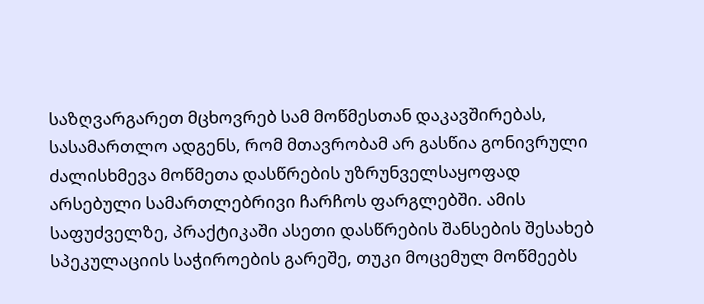საზღვარგარეთ მცხოვრებ სამ მოწმესთან დაკავშირებას, სასამართლო ადგენს, რომ მთავრობამ არ გასწია გონივრული ძალისხმევა მოწმეთა დასწრების უზრუნველსაყოფად არსებული სამართლებრივი ჩარჩოს ფარგლებში. ამის საფუძველზე, პრაქტიკაში ასეთი დასწრების შანსების შესახებ სპეკულაციის საჭიროების გარეშე, თუკი მოცემულ მოწმეებს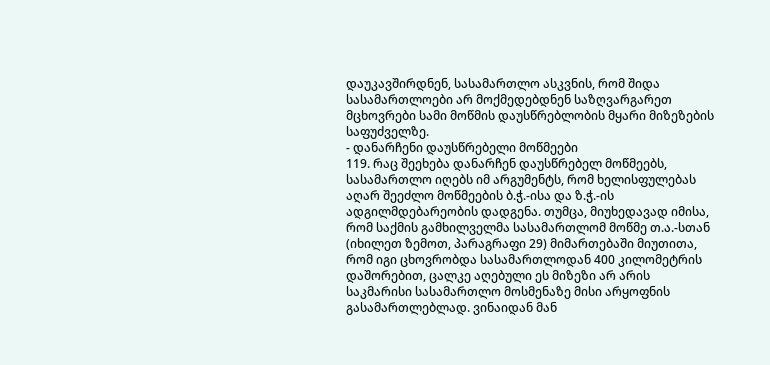დაუკავშირდნენ, სასამართლო ასკვნის, რომ შიდა სასამართლოები არ მოქმედებდნენ საზღვარგარეთ მცხოვრები სამი მოწმის დაუსწრებლობის მყარი მიზეზების საფუძველზე.
- დანარჩენი დაუსწრებელი მოწმეები
119. რაც შეეხება დანარჩენ დაუსწრებელ მოწმეებს, სასამართლო იღებს იმ არგუმენტს, რომ ხელისფულებას აღარ შეეძლო მოწმეების ბ.ჭ.-ისა და ზ.ჭ.-ის ადგილმდებარეობის დადგენა. თუმცა, მიუხედავად იმისა, რომ საქმის გამხილველმა სასამართლომ მოწმე თ.ა.-სთან (იხილეთ ზემოთ, პარაგრაფი 29) მიმართებაში მიუთითა, რომ იგი ცხოვრობდა სასამართლოდან 400 კილომეტრის დაშორებით, ცალკე აღებული ეს მიზეზი არ არის საკმარისი სასამართლო მოსმენაზე მისი არყოფნის გასამართლებლად. ვინაიდან მან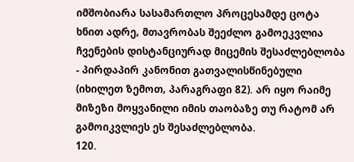იმშობიარა სასამართლო პროცესამდე ცოტა ხნით ადრე, მთავრობას შეეძლო გამოეკვლია ჩვენების დისტანციურად მიცემის შესაძლებლობა - პირდაპირ კანონით გათვალისწინებული (იხილეთ ზემოთ, პარაგრაფი 82). არ იყო რაიმე მიზეზი მოყვანილი იმის თაობაზე თუ რატომ არ გამოიკვლიეს ეს შესაძლებლობა.
120.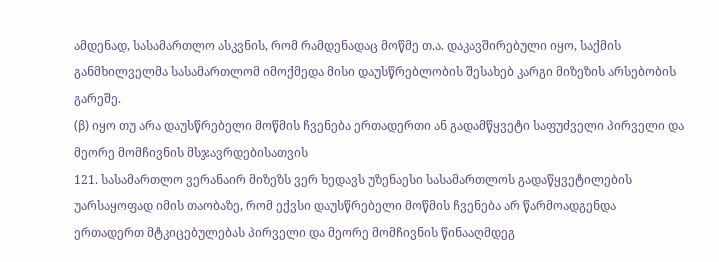ამდენად, სასამართლო ასკვნის, რომ რამდენადაც მოწმე თ.ა. დაკავშირებული იყო, საქმის განმხილველმა სასამართლომ იმოქმედა მისი დაუსწრებლობის შესახებ კარგი მიზეზის არსებობის გარეშე.
(β) იყო თუ არა დაუსწრებელი მოწმის ჩვენება ერთადერთი ან გადამწყვეტი საფუძველი პირველი და მეორე მომჩივნის მსჯავრდებისათვის
121. სასამართლო ვერანაირ მიზეზს ვერ ხედავს უზენაესი სასამართლოს გადაწყვეტილების უარსაყოფად იმის თაობაზე, რომ ექვსი დაუსწრებელი მოწმის ჩვენება არ წარმოადგენდა ერთადერთ მტკიცებულებას პირველი და მეორე მომჩივნის წინააღმდეგ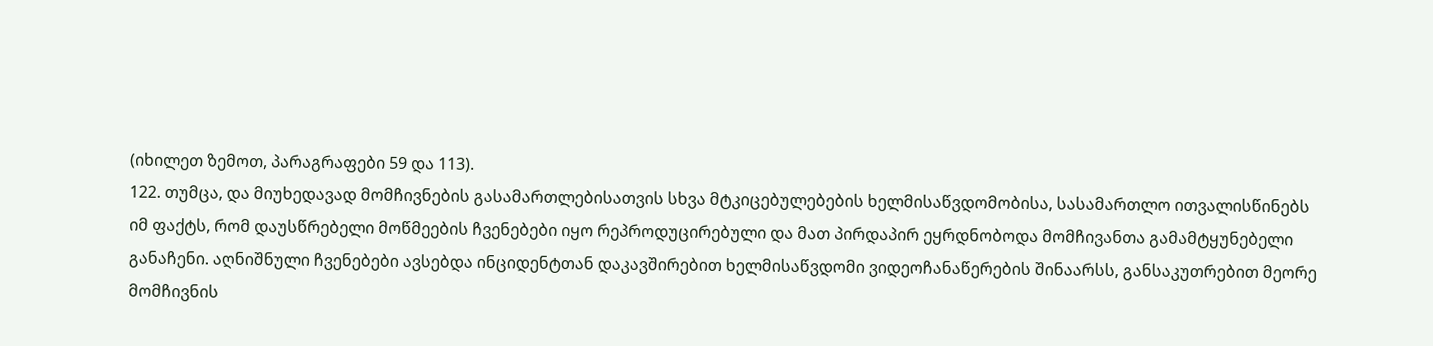(იხილეთ ზემოთ, პარაგრაფები 59 და 113).
122. თუმცა, და მიუხედავად მომჩივნების გასამართლებისათვის სხვა მტკიცებულებების ხელმისაწვდომობისა, სასამართლო ითვალისწინებს იმ ფაქტს, რომ დაუსწრებელი მოწმეების ჩვენებები იყო რეპროდუცირებული და მათ პირდაპირ ეყრდნობოდა მომჩივანთა გამამტყუნებელი განაჩენი. აღნიშნული ჩვენებები ავსებდა ინციდენტთან დაკავშირებით ხელმისაწვდომი ვიდეოჩანაწერების შინაარსს, განსაკუთრებით მეორე მომჩივნის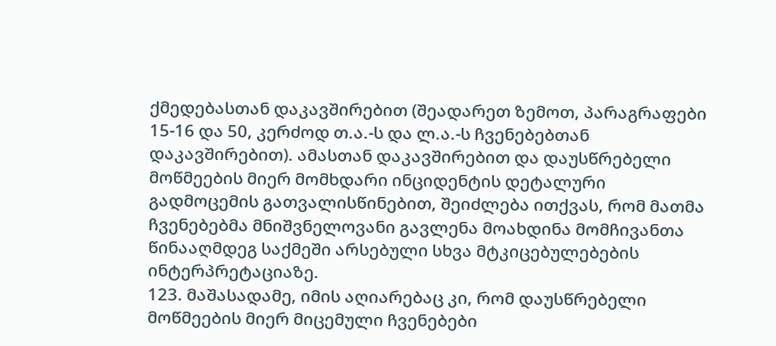ქმედებასთან დაკავშირებით (შეადარეთ ზემოთ, პარაგრაფები 15-16 და 50, კერძოდ თ.ა.-ს და ლ.ა.-ს ჩვენებებთან დაკავშირებით). ამასთან დაკავშირებით და დაუსწრებელი მოწმეების მიერ მომხდარი ინციდენტის დეტალური გადმოცემის გათვალისწინებით, შეიძლება ითქვას, რომ მათმა ჩვენებებმა მნიშვნელოვანი გავლენა მოახდინა მომჩივანთა წინააღმდეგ საქმეში არსებული სხვა მტკიცებულებების ინტერპრეტაციაზე.
123. მაშასადამე, იმის აღიარებაც კი, რომ დაუსწრებელი მოწმეების მიერ მიცემული ჩვენებები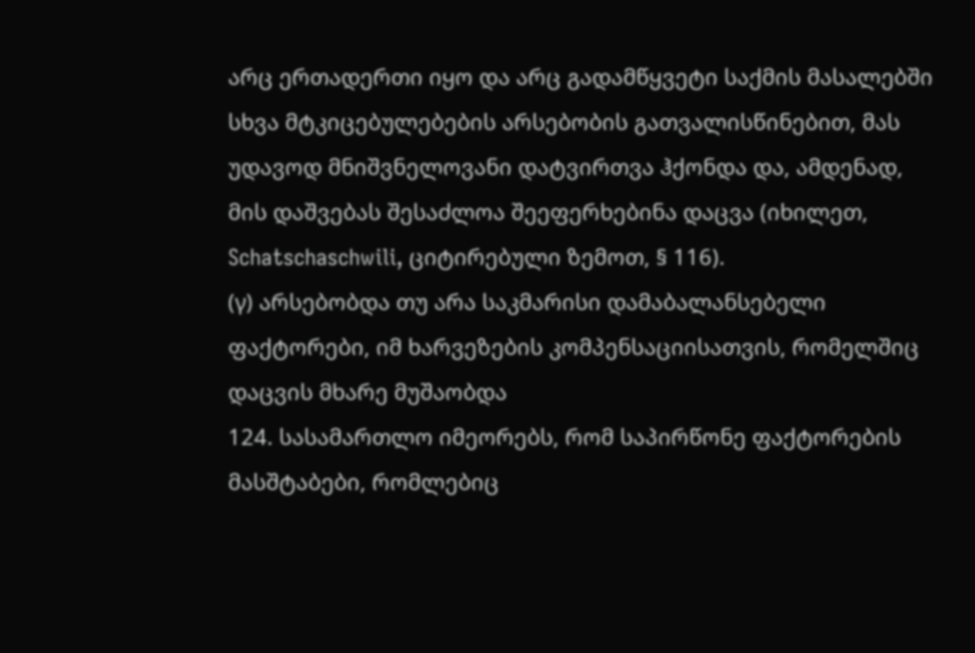არც ერთადერთი იყო და არც გადამწყვეტი საქმის მასალებში სხვა მტკიცებულებების არსებობის გათვალისწინებით, მას უდავოდ მნიშვნელოვანი დატვირთვა ჰქონდა და, ამდენად, მის დაშვებას შესაძლოა შეეფერხებინა დაცვა (იხილეთ, Schatschaschwili, ციტირებული ზემოთ, § 116).
(γ) არსებობდა თუ არა საკმარისი დამაბალანსებელი ფაქტორები, იმ ხარვეზების კომპენსაციისათვის, რომელშიც დაცვის მხარე მუშაობდა
124. სასამართლო იმეორებს, რომ საპირწონე ფაქტორების მასშტაბები, რომლებიც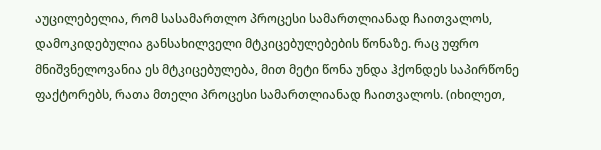აუცილებელია, რომ სასამართლო პროცესი სამართლიანად ჩაითვალოს, დამოკიდებულია განსახილველი მტკიცებულებების წონაზე. რაც უფრო მნიშვნელოვანია ეს მტკიცებულება, მით მეტი წონა უნდა ჰქონდეს საპირწონე ფაქტორებს, რათა მთელი პროცესი სამართლიანად ჩაითვალოს. (იხილეთ,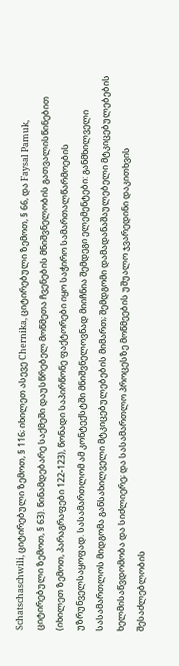Schatschaschwili, ციტირებული ზემოთ, § 116; იხილეთ ასევე Chernika, ციტირებული ზემოთ, § 66, და Faysal Pamuk, ციტირებული ზემოთ, § 63). წინამდებარე საქმეში დაუსწრებელ მოწმეთა ჩვენების მნიშვნელობის გათვალისწინებით (იხილეთ ზემოთ, პარაგრაფები 122-123), წონადი საპირწონე ფაქტორები იყო საჭირო სამართალწარმოების უზრუნველსაყოფად. სასამართლომ ამ კონტექსტში მნიშვნელოვნად მიიჩნია შემდეგი ელემენტები: განმხილველი სასამართლოს მიდგომა განსახილველი მტკიცებულებების მიმართ; შემდგომი დამადანაშაულებელი მტკიცებულებების ხელმისაწვდომობა და სიძლიერე; და სასამართლო პროცესზე მოწმეების უშუალო ჯვარედინი დაკითხვის შესაძლებლობის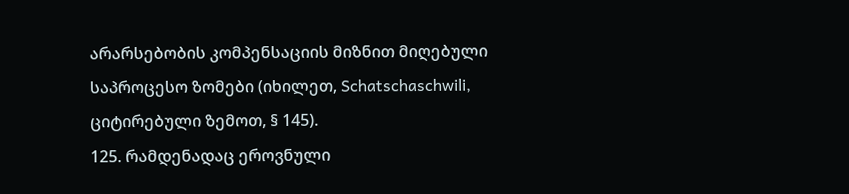არარსებობის კომპენსაციის მიზნით მიღებული საპროცესო ზომები (იხილეთ, Schatschaschwili, ციტირებული ზემოთ, § 145).
125. რამდენადაც ეროვნული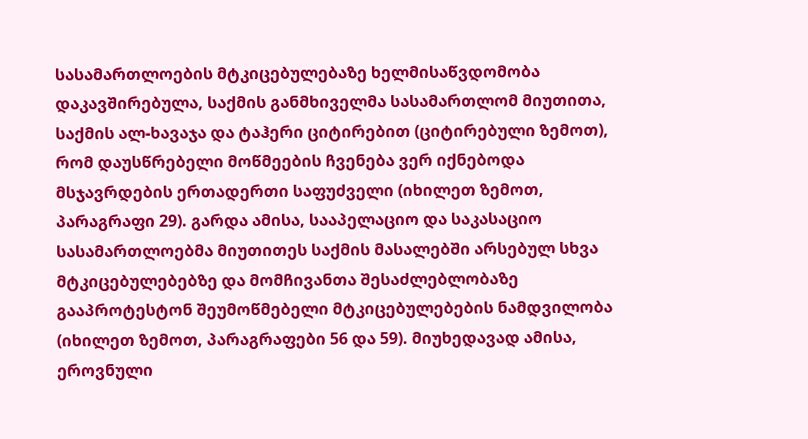სასამართლოების მტკიცებულებაზე ხელმისაწვდომობა დაკავშირებულა, საქმის განმხიველმა სასამართლომ მიუთითა, საქმის ალ-ხავაჯა და ტაჰერი ციტირებით (ციტირებული ზემოთ), რომ დაუსწრებელი მოწმეების ჩვენება ვერ იქნებოდა მსჯავრდების ერთადერთი საფუძველი (იხილეთ ზემოთ, პარაგრაფი 29). გარდა ამისა, სააპელაციო და საკასაციო სასამართლოებმა მიუთითეს საქმის მასალებში არსებულ სხვა მტკიცებულებებზე და მომჩივანთა შესაძლებლობაზე გააპროტესტონ შეუმოწმებელი მტკიცებულებების ნამდვილობა (იხილეთ ზემოთ, პარაგრაფები 56 და 59). მიუხედავად ამისა, ეროვნული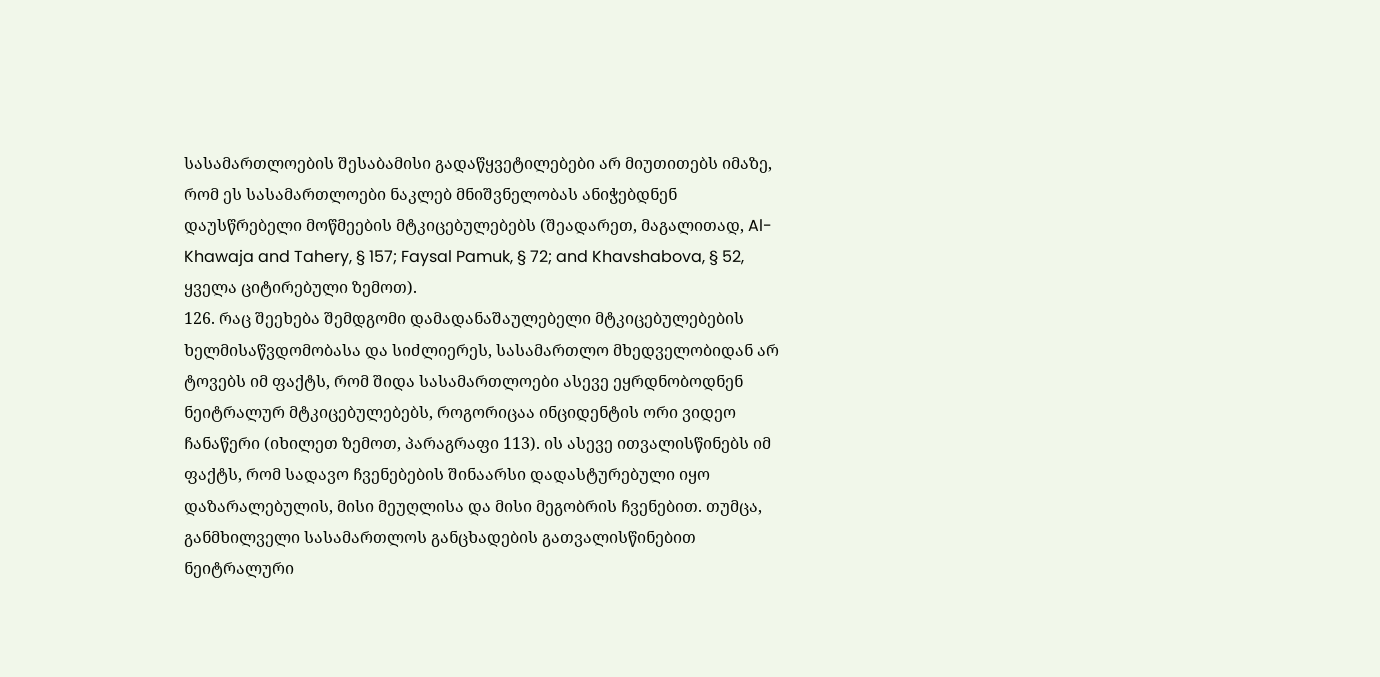სასამართლოების შესაბამისი გადაწყვეტილებები არ მიუთითებს იმაზე, რომ ეს სასამართლოები ნაკლებ მნიშვნელობას ანიჭებდნენ დაუსწრებელი მოწმეების მტკიცებულებებს (შეადარეთ, მაგალითად, Al-Khawaja and Tahery, § 157; Faysal Pamuk, § 72; and Khavshabova, § 52, ყველა ციტირებული ზემოთ).
126. რაც შეეხება შემდგომი დამადანაშაულებელი მტკიცებულებების ხელმისაწვდომობასა და სიძლიერეს, სასამართლო მხედველობიდან არ ტოვებს იმ ფაქტს, რომ შიდა სასამართლოები ასევე ეყრდნობოდნენ ნეიტრალურ მტკიცებულებებს, როგორიცაა ინციდენტის ორი ვიდეო ჩანაწერი (იხილეთ ზემოთ, პარაგრაფი 113). ის ასევე ითვალისწინებს იმ ფაქტს, რომ სადავო ჩვენებების შინაარსი დადასტურებული იყო დაზარალებულის, მისი მეუღლისა და მისი მეგობრის ჩვენებით. თუმცა, განმხილველი სასამართლოს განცხადების გათვალისწინებით ნეიტრალური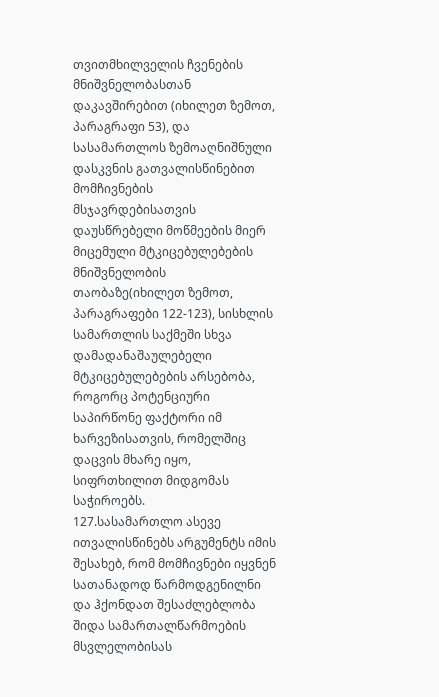თვითმხილველის ჩვენების მნიშვნელობასთან დაკავშირებით (იხილეთ ზემოთ, პარაგრაფი 53), და სასამართლოს ზემოაღნიშნული დასკვნის გათვალისწინებით მომჩივნების მსჯავრდებისათვის დაუსწრებელი მოწმეების მიერ მიცემული მტკიცებულებების მნიშვნელობის თაობაზე(იხილეთ ზემოთ, პარაგრაფები 122-123), სისხლის სამართლის საქმეში სხვა დამადანაშაულებელი მტკიცებულებების არსებობა, როგორც პოტენციური საპირწონე ფაქტორი იმ ხარვეზისათვის, რომელშიც დაცვის მხარე იყო, სიფრთხილით მიდგომას საჭიროებს.
127.სასამართლო ასევე ითვალისწინებს არგუმენტს იმის შესახებ, რომ მომჩივნები იყვნენ სათანადოდ წარმოდგენილნი და ჰქონდათ შესაძლებლობა შიდა სამართალწარმოების მსვლელობისას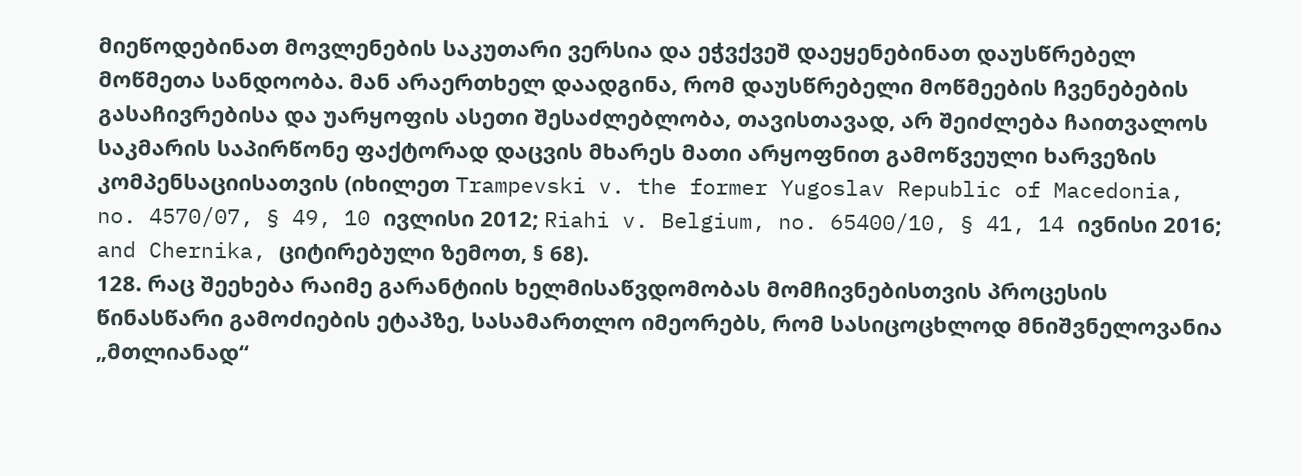მიეწოდებინათ მოვლენების საკუთარი ვერსია და ეჭვქვეშ დაეყენებინათ დაუსწრებელ მოწმეთა სანდოობა. მან არაერთხელ დაადგინა, რომ დაუსწრებელი მოწმეების ჩვენებების გასაჩივრებისა და უარყოფის ასეთი შესაძლებლობა, თავისთავად, არ შეიძლება ჩაითვალოს საკმარის საპირწონე ფაქტორად დაცვის მხარეს მათი არყოფნით გამოწვეული ხარვეზის კომპენსაციისათვის (იხილეთ Trampevski v. the former Yugoslav Republic of Macedonia, no. 4570/07, § 49, 10 ივლისი 2012; Riahi v. Belgium, no. 65400/10, § 41, 14 ივნისი 2016; and Chernika, ციტირებული ზემოთ, § 68).
128. რაც შეეხება რაიმე გარანტიის ხელმისაწვდომობას მომჩივნებისთვის პროცესის წინასწარი გამოძიების ეტაპზე, სასამართლო იმეორებს, რომ სასიცოცხლოდ მნიშვნელოვანია „მთლიანად“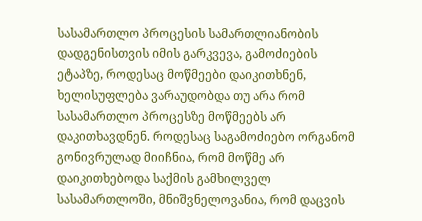სასამართლო პროცესის სამართლიანობის დადგენისთვის იმის გარკვევა, გამოძიების ეტაპზე, როდესაც მოწმეები დაიკითხნენ, ხელისუფლება ვარაუდობდა თუ არა რომ სასამართლო პროცესზე მოწმეებს არ დაკითხავდნენ. როდესაც საგამოძიებო ორგანომ გონივრულად მიიჩნია, რომ მოწმე არ დაიკითხებოდა საქმის გამხილველ სასამართლოში, მნიშვნელოვანია, რომ დაცვის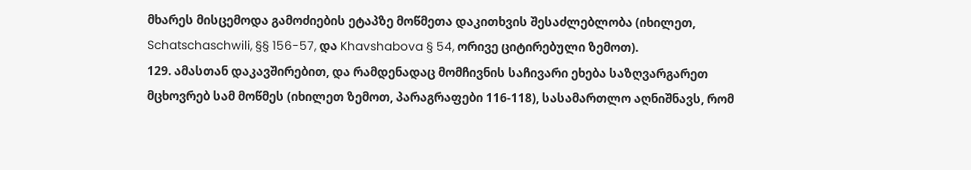მხარეს მისცემოდა გამოძიების ეტაპზე მოწმეთა დაკითხვის შესაძლებლობა (იხილეთ, Schatschaschwili, §§ 156-57, და Khavshabova § 54, ორივე ციტირებული ზემოთ).
129. ამასთან დაკავშირებით, და რამდენადაც მომჩივნის საჩივარი ეხება საზღვარგარეთ მცხოვრებ სამ მოწმეს (იხილეთ ზემოთ, პარაგრაფები 116-118), სასამართლო აღნიშნავს, რომ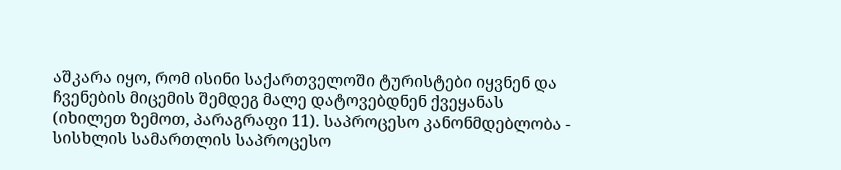აშკარა იყო, რომ ისინი საქართველოში ტურისტები იყვნენ და ჩვენების მიცემის შემდეგ მალე დატოვებდნენ ქვეყანას (იხილეთ ზემოთ, პარაგრაფი 11). საპროცესო კანონმდებლობა - სისხლის სამართლის საპროცესო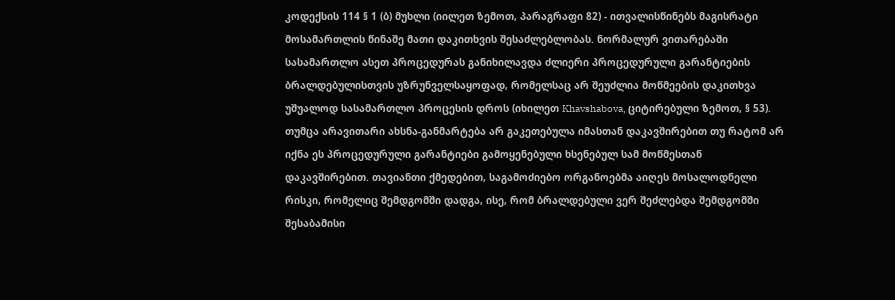კოდექსის 114 § 1 (ბ) მუხლი (იილეთ ზემოთ, პარაგრაფი 82) - ითვალისწინებს მაგისრატი მოსამართლის წინაშე მათი დაკითხვის შესაძლებლობას. ნორმალურ ვითარებაში სასამართლო ასეთ პროცედურას განიხილავდა ძლიერი პროცედურული გარანტიების ბრალდებულისთვის უზრუნველსაყოფად, რომელსაც არ შეუძლია მოწმეების დაკითხვა უშუალოდ სასამართლო პროცესის დროს (იხილეთ Khavshabova, ციტირებული ზემოთ, § 53). თუმცა არავითარი ახსნა-განმარტება არ გაკეთებულა იმასთან დაკავშირებით თუ რატომ არ იქნა ეს პროცედურული გარანტიები გამოყენებული ხსენებულ სამ მოწმესთან დაკავშირებით. თავიანთი ქმედებით, საგამოძიებო ორგანოებმა აიღეს მოსალოდნელი რისკი, რომელიც შემდგომში დადგა, ისე, რომ ბრალდებული ვერ შეძლებდა შემდგომში შესაბამისი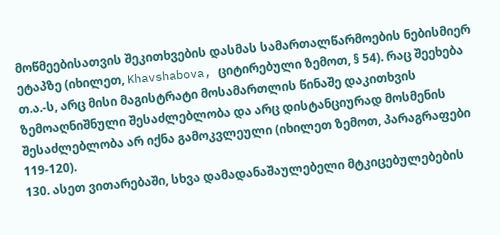მოწმეებისათვის შეკითხვების დასმას სამართალწარმოების ნებისმიერ ეტაპზე (იხილეთ, Khavshabova, ციტირებული ზემოთ, § 54). რაც შეეხება თ.ა.-ს, არც მისი მაგისტრატი მოსამართლის წინაშე დაკითხვის ზემოაღნიშნული შესაძლებლობა და არც დისტანციურად მოსმენის შესაძლებლობა არ იქნა გამოკვლეული (იხილეთ ზემოთ, პარაგრაფები 119-120).
130. ასეთ ვითარებაში, სხვა დამადანაშაულებელი მტკიცებულებების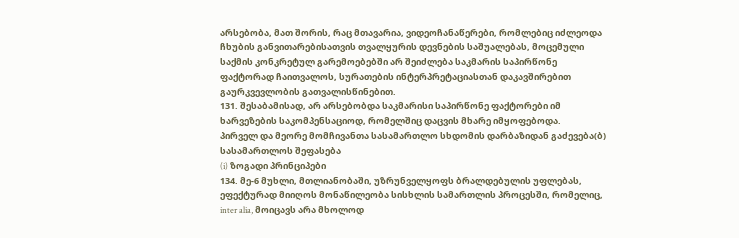არსებობა, მათ შორის, რაც მთავარია, ვიდეოჩანაწერები, რომლებიც იძლეოდა ჩხუბის განვითარებისათვის თვალყურის დევნების საშუალებას, მოცემული საქმის კონკრეტულ გარემოებებში არ შეიძლება საკმარის საპირწონე ფაქტორად ჩაითვალოს, სურათების ინტერპრეტაციასთან დაკავშირებით გაურკვევლობის გათვალისწინებით.
131. შესაბამისად, არ არსებობდა საკმარისი საპირწონე ფაქტორები იმ ხარვეზების საკომპენსაციოდ, რომელშიც დაცვის მხარე იმყოფებოდა.
პირველ და მეორე მომჩივანთა სასამართლო სხდომის დარბაზიდან გაძევება(ბ) სასამართლოს შეფასება
(i) ზოგადი პრინციპები
134. მე-6 მუხლი, მთლიანობაში, უზრუნველყოფს ბრალდებულის უფლებას, ეფექტურად მიიღოს მონაწილეობა სისხლის სამართლის პროცესში, რომელიც, inter alia, მოიცავს არა მხოლოდ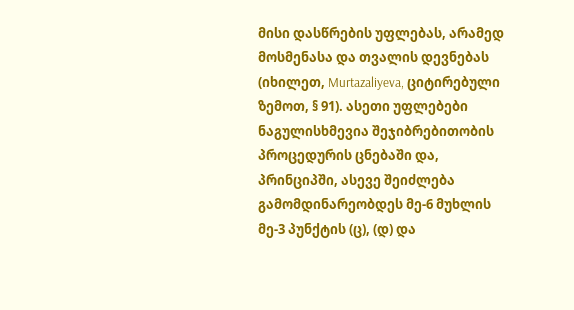მისი დასწრების უფლებას, არამედ მოსმენასა და თვალის დევნებას (იხილეთ, Murtazaliyeva, ციტირებული ზემოთ, § 91). ასეთი უფლებები ნაგულისხმევია შეჯიბრებითობის პროცედურის ცნებაში და, პრინციპში, ასევე შეიძლება გამომდინარეობდეს მე-6 მუხლის მე-3 პუნქტის (ც), (დ) და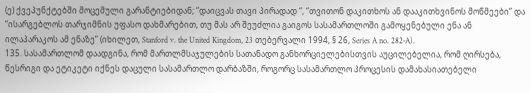(ე) ქვეპუნქტებში მოცემული გარანტიებიდან; “დაიცვას თავი პირადად “, “თვითონ დაკითხოს ან დააკითხვინოს მოწმეები” და “ისარგებლოს თარჯიმნის უფასო დახმარებით, თუ მას არ შეუძლია გაიგოს სასამართლოში გამოყენებული ენა ან ილაპარაკოს ამ ენაზე” (იხილეთ, Stanford v. the United Kingdom, 23 თებერვალი 1994, § 26, Series A no. 282‑A).
135. სასამართლომ დაადგინა, რომ მართლმსაჯულების სათანადო განხორციელებისთვის აუცილებელია, რომ ღირსება, წესრიგი და ეტიკეტი იქნეს დაცული სასამართლო დარბაზში, როგორც სასამართლო პროცესის დამახასიათებელი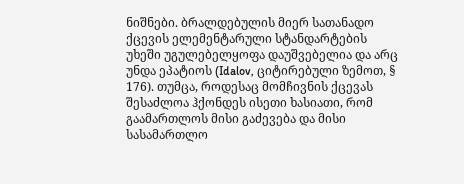ნიშნები. ბრალდებულის მიერ სათანადო ქცევის ელემენტარული სტანდარტების უხეში უგულებელყოფა დაუშვებელია და არც უნდა ეპატიოს (Idalov, ციტირებული ზემოთ, § 176). თუმცა, როდესაც მომჩივნის ქცევას შესაძლოა ჰქონდეს ისეთი ხასიათი, რომ გაამართლოს მისი გაძევება და მისი სასამართლო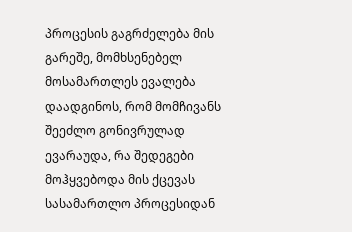პროცესის გაგრძელება მის გარეშე, მომხსენებელ მოსამართლეს ევალება დაადგინოს, რომ მომჩივანს შეეძლო გონივრულად ევარაუდა, რა შედეგები მოჰყვებოდა მის ქცევას სასამართლო პროცესიდან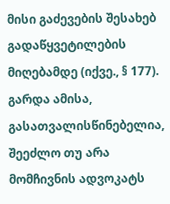მისი გაძევების შესახებ გადაწყვეტილების მიღებამდე (იქვე., § 177). გარდა ამისა, გასათვალისწინებელია, შეეძლო თუ არა მომჩივნის ადვოკატს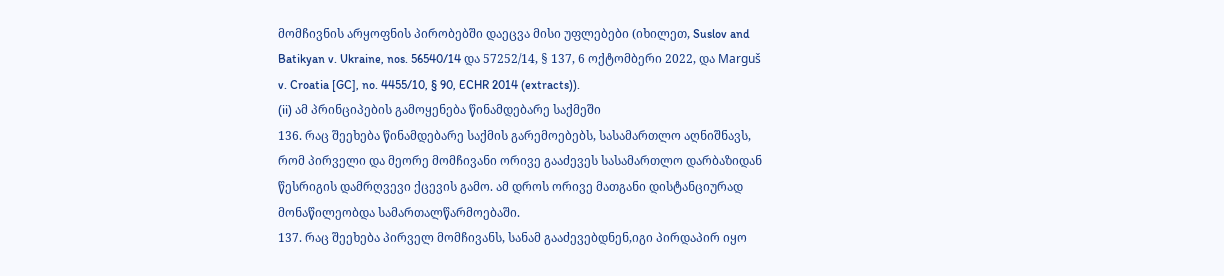მომჩივნის არყოფნის პირობებში დაეცვა მისი უფლებები (იხილეთ, Suslov and Batikyan v. Ukraine, nos. 56540/14 და 57252/14, § 137, 6 ოქტომბერი 2022, და Marguš v. Croatia [GC], no. 4455/10, § 90, ECHR 2014 (extracts)).
(ii) ამ პრინციპების გამოყენება წინამდებარე საქმეში
136. რაც შეეხება წინამდებარე საქმის გარემოებებს, სასამართლო აღნიშნავს, რომ პირველი და მეორე მომჩივანი ორივე გააძევეს სასამართლო დარბაზიდან წესრიგის დამრღვევი ქცევის გამო. ამ დროს ორივე მათგანი დისტანციურად მონაწილეობდა სამართალწარმოებაში.
137. რაც შეეხება პირველ მომჩივანს, სანამ გააძევებდნენ,იგი პირდაპირ იყო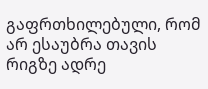გაფრთხილებული, რომ არ ესაუბრა თავის რიგზე ადრე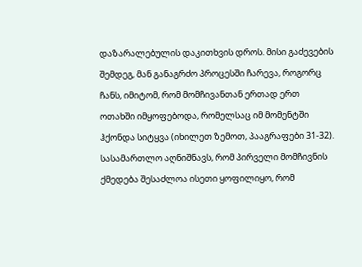დაზარალებულის დაკითხვის დროს. მისი გაძევების შემდეგ, მან განაგრძო პროცესში ჩარევა, როგორც ჩანს, იმიტომ, რომ მომჩივანთან ერთად ერთ ოთახში იმყოფებოდა, რომელსაც იმ მომენტში ჰქონდა სიტყვა (იხილეთ ზემოთ, პააგრაფები 31-32). სასამართლო აღნიშნავს, რომ პირველი მომჩივნის ქმედება შესაძლოა ისეთი ყოფილიყო, რომ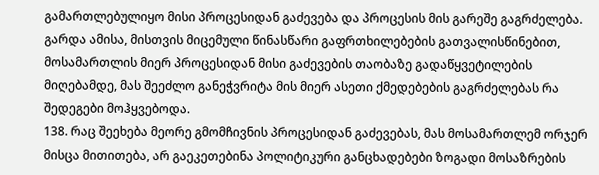გამართლებულიყო მისი პროცესიდან გაძევება და პროცესის მის გარეშე გაგრძელება. გარდა ამისა, მისთვის მიცემული წინასწარი გაფრთხილებების გათვალისწინებით, მოსამართლის მიერ პროცესიდან მისი გაძევების თაობაზე გადაწყვეტილების მიღებამდე, მას შეეძლო განეჭვრიტა მის მიერ ასეთი ქმედებების გაგრძელებას რა შედეგები მოჰყვებოდა.
138. რაც შეეხება მეორე გმომჩივნის პროცესიდან გაძევებას, მას მოსამართლემ ორჯერ მისცა მითითება, არ გაეკეთებინა პოლიტიკური განცხადებები ზოგადი მოსაზრების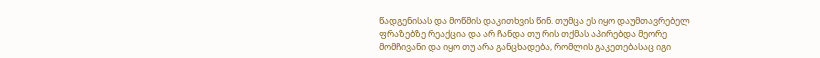წადგენისას და მოწმის დაკითხვის წინ. თუმცა ეს იყო დაუმთავრებელ ფრაზებზე რეაქცია და არ ჩანდა თუ რის თქმას აპირებდა მეორე მომჩივანი და იყო თუ არა განცხადება, რომლის გაკეთებასაც იგი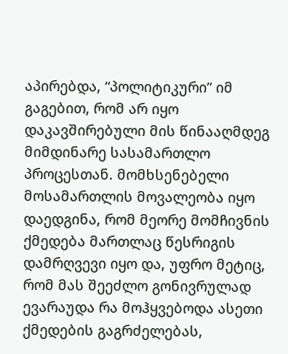აპირებდა, “პოლიტიკური” იმ გაგებით, რომ არ იყო დაკავშირებული მის წინააღმდეგ მიმდინარე სასამართლო პროცესთან. მომხსენებელი მოსამართლის მოვალეობა იყო დაედგინა, რომ მეორე მომჩივნის ქმედება მართლაც წესრიგის დამრღვევი იყო და, უფრო მეტიც, რომ მას შეეძლო გონივრულად ევარაუდა რა მოჰყვებოდა ასეთი ქმედების გაგრძელებას,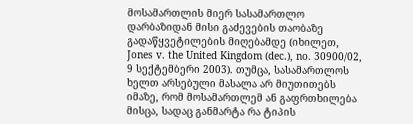მოსამართლის მიერ სასამართლო დარბაზიდან მისი გაძევების თაობაზე გადაწყვეტილების მიღებამდე (იხილეთ, Jones v. the United Kingdom (dec.), no. 30900/02, 9 სექტემბერი 2003). თუმცა, სასამართლოს ხელთ არსებული მასალა არ მიუთითებს იმაზე, რომ მოსამართლემ ან გაფრთხილება მისცა, სადაც განმარტა რა ტიპის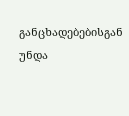განცხადებებისგან უნდა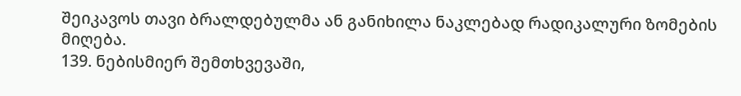შეიკავოს თავი ბრალდებულმა ან განიხილა ნაკლებად რადიკალური ზომების მიღება.
139. ნებისმიერ შემთხვევაში,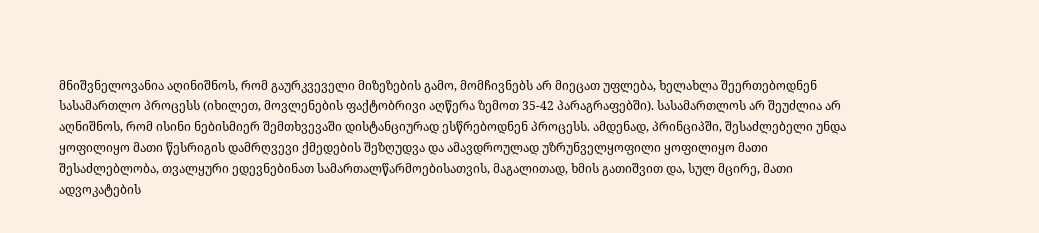მნიშვნელოვანია აღინიშნოს, რომ გაურკვეველი მიზეზების გამო, მომჩივნებს არ მიეცათ უფლება, ხელახლა შეერთებოდნენ სასამართლო პროცესს (იხილეთ, მოვლენების ფაქტობრივი აღწერა ზემოთ 35-42 პარაგრაფებში). სასამართლოს არ შეუძლია არ აღნიშნოს, რომ ისინი ნებისმიერ შემთხვევაში დისტანციურად ესწრებოდნენ პროცესს. ამდენად, პრინციპში, შესაძლებელი უნდა ყოფილიყო მათი წესრიგის დამრღვევი ქმედების შეზღუდვა და ამავდროულად უზრუნველყოფილი ყოფილიყო მათი შესაძლებლობა, თვალყური ედევნებინათ სამართალწარმოებისათვის, მაგალითად, ხმის გათიშვით და, სულ მცირე, მათი ადვოკატების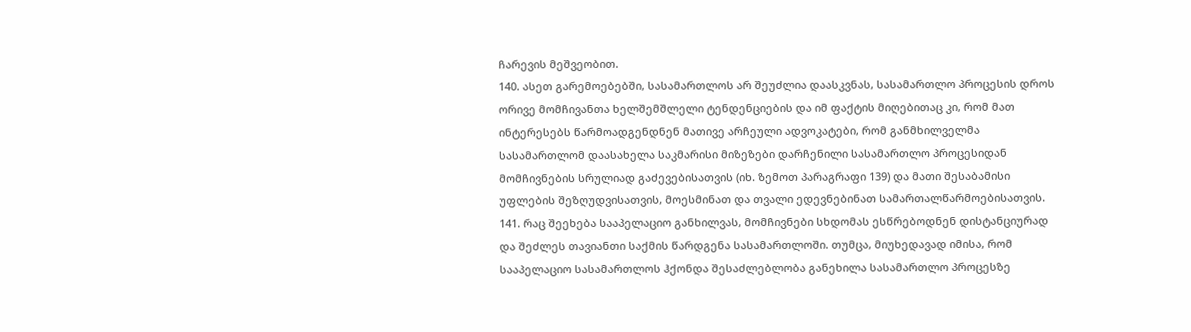ჩარევის მეშვეობით.
140. ასეთ გარემოებებში, სასამართლოს არ შეუძლია დაასკვნას, სასამართლო პროცესის დროს ორივე მომჩივანთა ხელშემშლელი ტენდენციების და იმ ფაქტის მიღებითაც კი, რომ მათ ინტერესებს წარმოადგენდნენ მათივე არჩეული ადვოკატები, რომ განმხილველმა სასამართლომ დაასახელა საკმარისი მიზეზები დარჩენილი სასამართლო პროცესიდან მომჩივნების სრულიად გაძევებისათვის (იხ. ზემოთ პარაგრაფი 139) და მათი შესაბამისი უფლების შეზღუდვისათვის, მოესმინათ და თვალი ედევნებინათ სამართალწარმოებისათვის.
141. რაც შეეხება სააპელაციო განხილვას, მომჩივნები სხდომას ესწრებოდნენ დისტანციურად და შეძლეს თავიანთი საქმის წარდგენა სასამართლოში. თუმცა, მიუხედავად იმისა, რომ სააპელაციო სასამართლოს ჰქონდა შესაძლებლობა განეხილა სასამართლო პროცესზე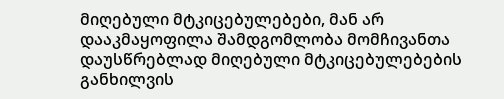მიღებული მტკიცებულებები, მან არ დააკმაყოფილა შამდგომლობა მომჩივანთა დაუსწრებლად მიღებული მტკიცებულებების განხილვის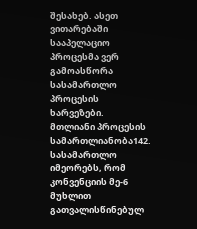შესახებ. ასეთ ვითარებაში სააპელაციო პროცესმა ვერ გამოასწორა სასამართლო პროცესის ხარვეზები.
მთლიანი პროცესის სამართლიანობა142. სასამართლო იმეორებს, რომ კონვენციის მე-6 მუხლით გათვალისწინებულ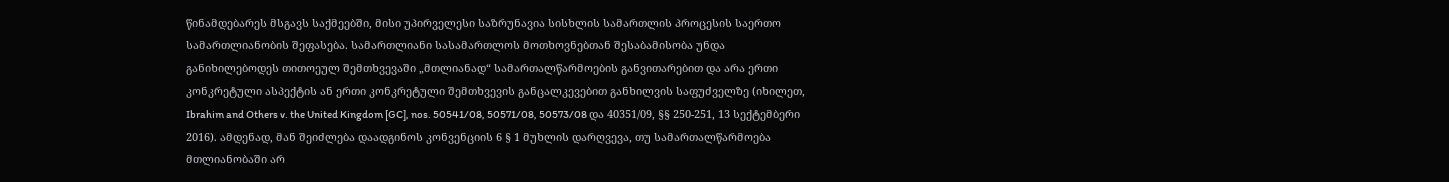წინამდებარეს მსგავს საქმეებში, მისი უპირველესი საზრუნავია სისხლის სამართლის პროცესის საერთო სამართლიანობის შეფასება. სამართლიანი სასამართლოს მოთხოვნებთან შესაბამისობა უნდა განიხილებოდეს თითოეულ შემთხვევაში „მთლიანად“ სამართალწარმოების განვითარებით და არა ერთი კონკრეტული ასპექტის ან ერთი კონკრეტული შემთხვევის განცალკევებით განხილვის საფუძველზე (იხილეთ, Ibrahim and Others v. the United Kingdom [GC], nos. 50541/08, 50571/08, 50573/08 და 40351/09, §§ 250-251, 13 სექტემბერი 2016). ამდენად, მან შეიძლება დაადგინოს კონვენციის 6 § 1 მუხლის დარღვევა, თუ სამართალწარმოება მთლიანობაში არ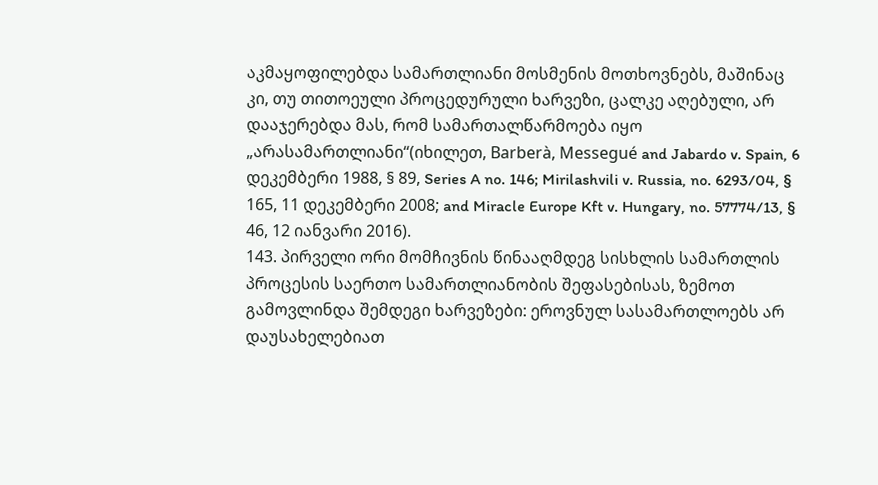აკმაყოფილებდა სამართლიანი მოსმენის მოთხოვნებს, მაშინაც კი, თუ თითოეული პროცედურული ხარვეზი, ცალკე აღებული, არ დააჯერებდა მას, რომ სამართალწარმოება იყო „არასამართლიანი“(იხილეთ, Barberà, Messegué and Jabardo v. Spain, 6 დეკემბერი 1988, § 89, Series A no. 146; Mirilashvili v. Russia, no. 6293/04, § 165, 11 დეკემბერი 2008; and Miracle Europe Kft v. Hungary, no. 57774/13, § 46, 12 იანვარი 2016).
143. პირველი ორი მომჩივნის წინააღმდეგ სისხლის სამართლის პროცესის საერთო სამართლიანობის შეფასებისას, ზემოთ გამოვლინდა შემდეგი ხარვეზები: ეროვნულ სასამართლოებს არ დაუსახელებიათ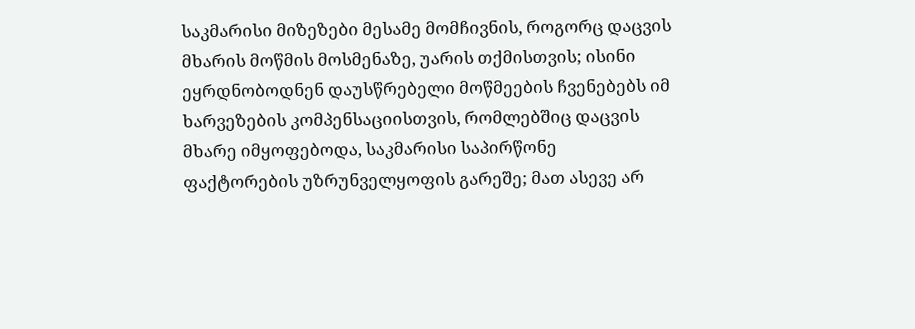საკმარისი მიზეზები მესამე მომჩივნის, როგორც დაცვის მხარის მოწმის მოსმენაზე, უარის თქმისთვის; ისინი ეყრდნობოდნენ დაუსწრებელი მოწმეების ჩვენებებს იმ ხარვეზების კომპენსაციისთვის, რომლებშიც დაცვის მხარე იმყოფებოდა, საკმარისი საპირწონე ფაქტორების უზრუნველყოფის გარეშე; მათ ასევე არ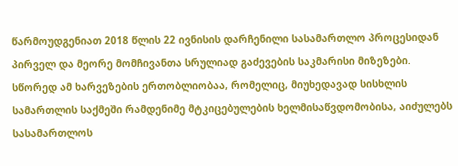წარმოუდგენიათ 2018 წლის 22 ივნისის დარჩენილი სასამართლო პროცესიდან პირველ და მეორე მომჩივანთა სრულიად გაძევების საკმარისი მიზეზები. სწორედ ამ ხარვეზების ერთობლიობაა, რომელიც, მიუხედავად სისხლის სამართლის საქმეში რამდენიმე მტკიცებულების ხელმისაწვდომობისა, აიძულებს სასამართლოს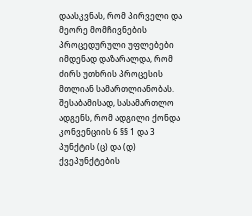დაასკვნას, რომ პირველი და მეორე მომჩივნების პროცედურული უფლებები იმდენად დაზარალდა, რომ ძირს უთხრის პროცესის მთლიან სამართლიანობას. შესაბამისად, სასამართლო ადგენს, რომ ადგილი ქონდა კონვენციის 6 §§ 1 და 3 პუნქტის (ც) და (დ) ქვეპუნქტების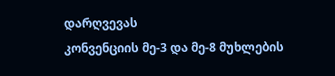დარღვევას
კონვენციის მე-3 და მე-8 მუხლების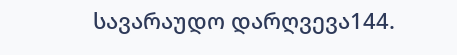სავარაუდო დარღვევა144.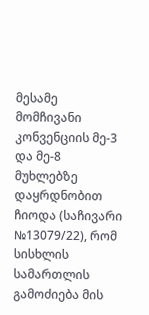მესამე მომჩივანი კონვენციის მე-3 და მე-8 მუხლებზე დაყრდნობით ჩიოდა (საჩივარი №13079/22), რომ სისხლის სამართლის გამოძიება მის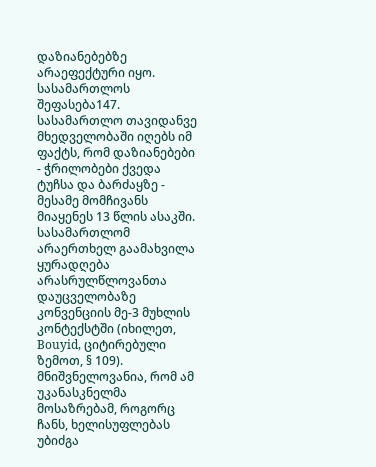დაზიანებებზე არაეფექტური იყო.
სასამართლოს შეფასება147. სასამართლო თავიდანვე მხედველობაში იღებს იმ ფაქტს, რომ დაზიანებები - ჭრილობები ქვედა ტუჩსა და ბარძაყზე - მესამე მომჩივანს მიაყენეს 13 წლის ასაკში. სასამართლომ არაერთხელ გაამახვილა ყურადღება არასრულწლოვანთა დაუცველობაზე კონვენციის მე-3 მუხლის კონტექსტში (იხილეთ, Bouyid, ციტირებული ზემოთ, § 109). მნიშვნელოვანია, რომ ამ უკანასკნელმა მოსაზრებამ, როგორც ჩანს, ხელისუფლებას უბიძგა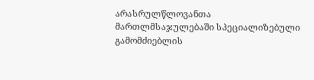არასრულწლოვანთა მართლმსაჯულებაში სპეციალიზებული გამომძიებლის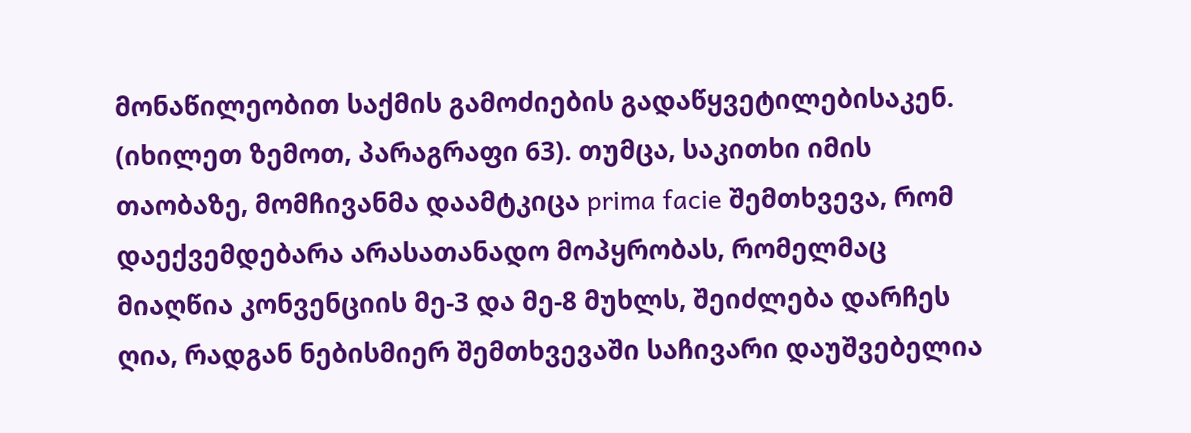მონაწილეობით საქმის გამოძიების გადაწყვეტილებისაკენ. (იხილეთ ზემოთ, პარაგრაფი 63). თუმცა, საკითხი იმის თაობაზე, მომჩივანმა დაამტკიცა prima facie შემთხვევა, რომ დაექვემდებარა არასათანადო მოპყრობას, რომელმაც მიაღწია კონვენციის მე-3 და მე-8 მუხლს, შეიძლება დარჩეს ღია, რადგან ნებისმიერ შემთხვევაში საჩივარი დაუშვებელია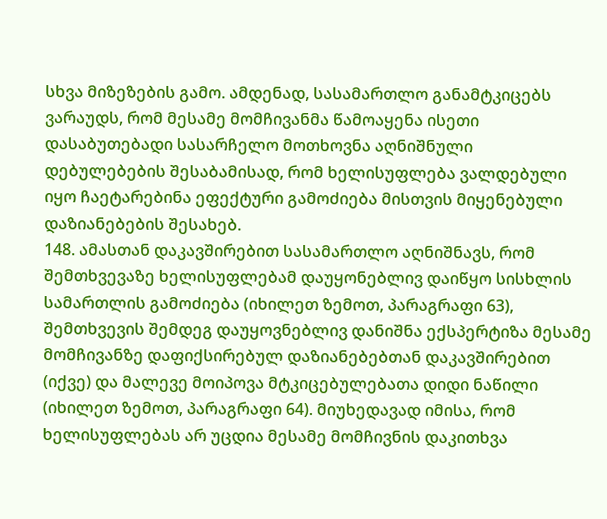სხვა მიზეზების გამო. ამდენად, სასამართლო განამტკიცებს ვარაუდს, რომ მესამე მომჩივანმა წამოაყენა ისეთი დასაბუთებადი სასარჩელო მოთხოვნა აღნიშნული დებულებების შესაბამისად, რომ ხელისუფლება ვალდებული იყო ჩაეტარებინა ეფექტური გამოძიება მისთვის მიყენებული დაზიანებების შესახებ.
148. ამასთან დაკავშირებით სასამართლო აღნიშნავს, რომ შემთხვევაზე ხელისუფლებამ დაუყონებლივ დაიწყო სისხლის სამართლის გამოძიება (იხილეთ ზემოთ, პარაგრაფი 63), შემთხვევის შემდეგ დაუყოვნებლივ დანიშნა ექსპერტიზა მესამე მომჩივანზე დაფიქსირებულ დაზიანებებთან დაკავშირებით (იქვე) და მალევე მოიპოვა მტკიცებულებათა დიდი ნაწილი (იხილეთ ზემოთ, პარაგრაფი 64). მიუხედავად იმისა, რომ ხელისუფლებას არ უცდია მესამე მომჩივნის დაკითხვა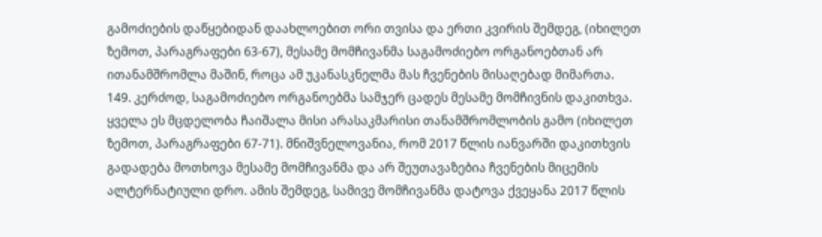გამოძიების დაწყებიდან დაახლოებით ორი თვისა და ერთი კვირის შემდეგ, (იხილეთ ზემოთ, პარაგრაფები 63-67), მესამე მომჩივანმა საგამოძიებო ორგანოებთან არ ითანამშრომლა მაშინ, როცა ამ უკანასკნელმა მას ჩვენების მისაღებად მიმართა.
149. კერძოდ, საგამოძიებო ორგანოებმა სამჯერ ცადეს მესამე მომჩივნის დაკითხვა. ყველა ეს მცდელობა ჩაიშალა მისი არასაკმარისი თანამშრომლობის გამო (იხილეთ ზემოთ, პარაგრაფები 67-71). მნიშვნელოვანია, რომ 2017 წლის იანვარში დაკითხვის გადადება მოთხოვა მესამე მომჩივანმა და არ შეუთავაზებია ჩვენების მიცემის ალტერნატიული დრო. ამის შემდეგ, სამივე მომჩივანმა დატოვა ქვეყანა 2017 წლის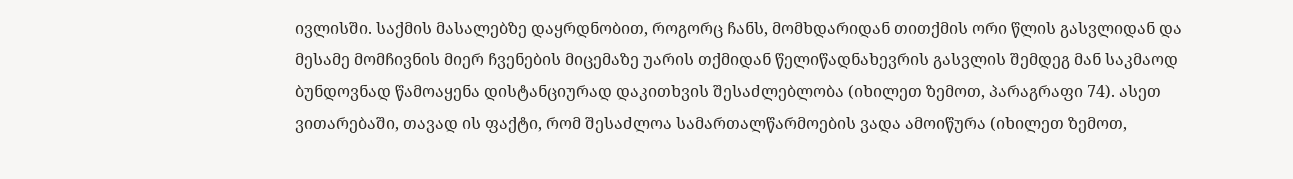ივლისში. საქმის მასალებზე დაყრდნობით, როგორც ჩანს, მომხდარიდან თითქმის ორი წლის გასვლიდან და მესამე მომჩივნის მიერ ჩვენების მიცემაზე უარის თქმიდან წელიწადნახევრის გასვლის შემდეგ მან საკმაოდ ბუნდოვნად წამოაყენა დისტანციურად დაკითხვის შესაძლებლობა (იხილეთ ზემოთ, პარაგრაფი 74). ასეთ ვითარებაში, თავად ის ფაქტი, რომ შესაძლოა სამართალწარმოების ვადა ამოიწურა (იხილეთ ზემოთ,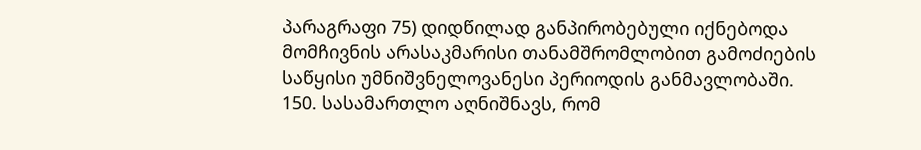პარაგრაფი 75) დიდწილად განპირობებული იქნებოდა მომჩივნის არასაკმარისი თანამშრომლობით გამოძიების საწყისი უმნიშვნელოვანესი პერიოდის განმავლობაში.
150. სასამართლო აღნიშნავს, რომ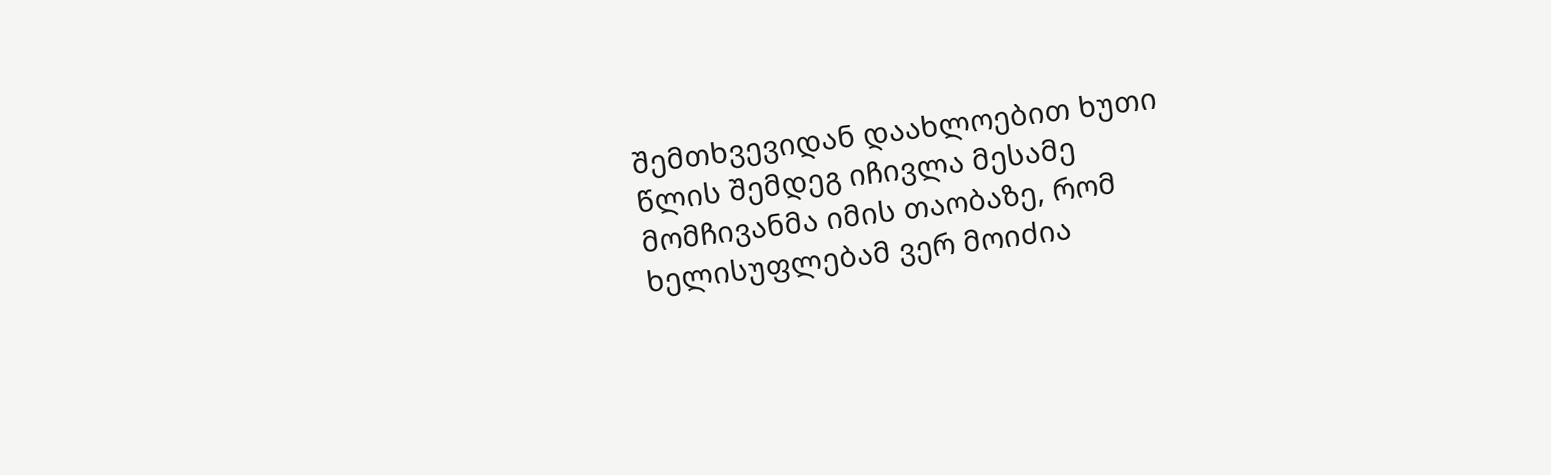შემთხვევიდან დაახლოებით ხუთი წლის შემდეგ იჩივლა მესამე მომჩივანმა იმის თაობაზე, რომ ხელისუფლებამ ვერ მოიძია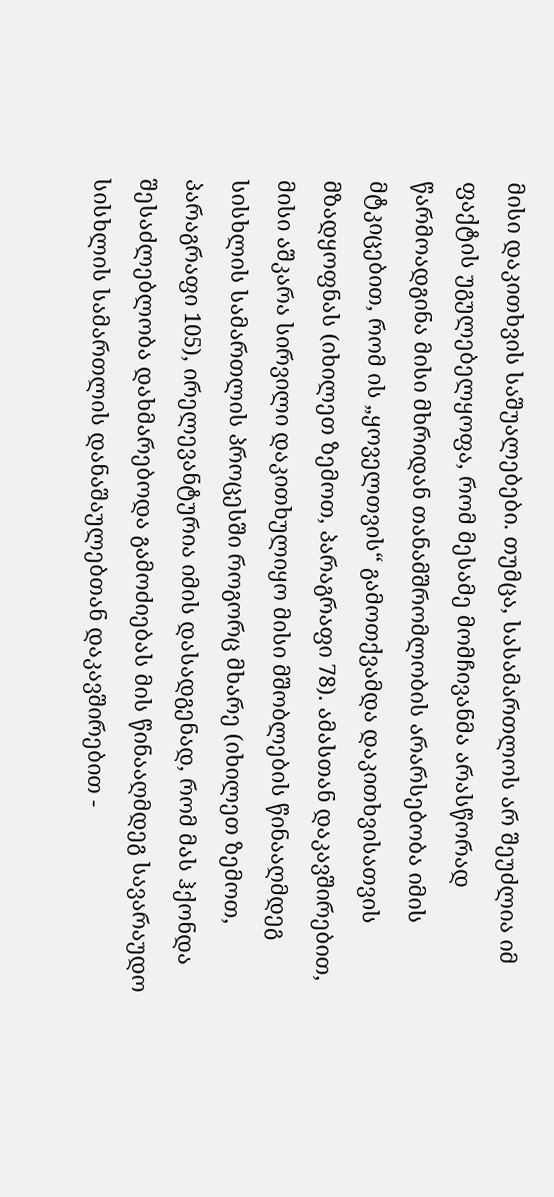მისი დაკითხვის საშუალებები. თუმცა, სასამართლოს არ შეუძლია იმ ფაქტის უგულებელყოფა, რომ მესამე მომჩივანმა არასწორად წარმოადგინა მისი მხრიდან თანამშრომლობის არარსებობა იმის მტკიცებით, რომ ის „ყოველთვის“ გამოთქვამდა დაკითხვისათვის მზადყოფნას (იხილეთ ზემოთ, პარაგრაფი 78). ამასთან დაკავშირებით, მისი აშკარა სირვილი დაკითხულიყო მისი მშობლების წინააღმდეგ სისხლის სამართლის პროცესში როგორც მხარე (იხილეთ ზემოთ, პარაგრაფი 105), ირელევანტურია იმის დასადგენად, რომ მას ჰქონდა შესაძლებლობა დახმარებოდა გამოძიებას მის წინააღმდეგ სავარაუდო სისხლის სამართლის დანაშაულებთან დაკავშირებით -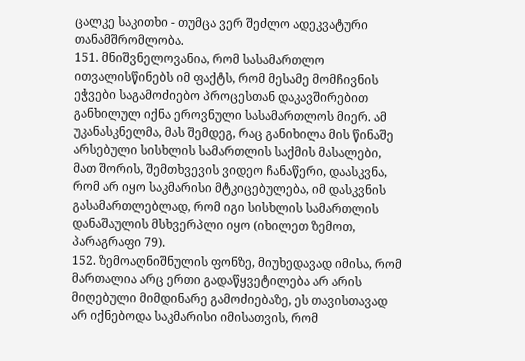ცალკე საკითხი - თუმცა ვერ შეძლო ადეკვატური თანამშრომლობა.
151. მნიშვნელოვანია, რომ სასამართლო ითვალისწინებს იმ ფაქტს, რომ მესამე მომჩივნის ეჭვები საგამოძიებო პროცესთან დაკავშირებით განხილულ იქნა ეროვნული სასამართლოს მიერ. ამ უკანასკნელმა, მას შემდეგ, რაც განიხილა მის წინაშე არსებული სისხლის სამართლის საქმის მასალები, მათ შორის, შემთხვევის ვიდეო ჩანაწერი, დაასკვნა, რომ არ იყო საკმარისი მტკიცებულება, იმ დასკვნის გასამართლებლად, რომ იგი სისხლის სამართლის დანაშაულის მსხვერპლი იყო (იხილეთ ზემოთ, პარაგრაფი 79).
152. ზემოაღნიშნულის ფონზე, მიუხედავად იმისა, რომ მართალია არც ერთი გადაწყვეტილება არ არის მიღებული მიმდინარე გამოძიებაზე, ეს თავისთავად არ იქნებოდა საკმარისი იმისათვის, რომ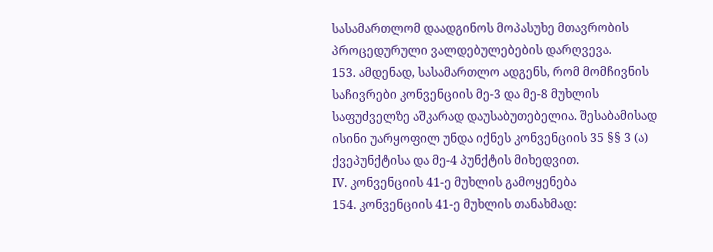სასამართლომ დაადგინოს მოპასუხე მთავრობის პროცედურული ვალდებულებების დარღვევა.
153. ამდენად, სასამართლო ადგენს, რომ მომჩივნის საჩივრები კონვენციის მე-3 და მე-8 მუხლის საფუძველზე აშკარად დაუსაბუთებელია. შესაბამისად ისინი უარყოფილ უნდა იქნეს კონვენციის 35 §§ 3 (ა) ქვეპუნქტისა და მე-4 პუნქტის მიხედვით.
IV. კონვენციის 41-ე მუხლის გამოყენება
154. კონვენციის 41-ე მუხლის თანახმად: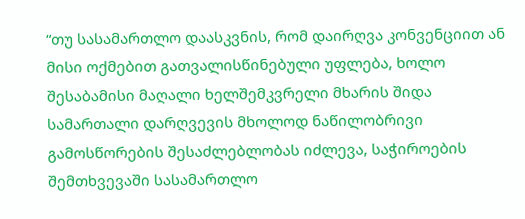“თუ სასამართლო დაასკვნის, რომ დაირღვა კონვენციით ან მისი ოქმებით გათვალისწინებული უფლება, ხოლო შესაბამისი მაღალი ხელშემკვრელი მხარის შიდა სამართალი დარღვევის მხოლოდ ნაწილობრივი გამოსწორების შესაძლებლობას იძლევა, საჭიროების შემთხვევაში სასამართლო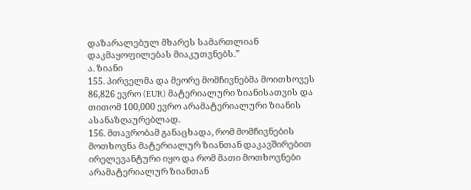დაზარალებულ მხარეს სამართლიან დაკმაყოფილებას მიაკუთვნებს.”
ა. ზიანი
155. პირველმა და მეორე მომჩივნებმა მოითხოვეს 86,826 ევრო (EUR) მატერიალური ზიანისათვის და თითომ 100,000 ევრო არამატერიალური ზიანის ასანაზღაურებლად.
156. მთავრობამ განაცხადა, რომ მომჩივნების მოთხოვნა მატერიალურ ზიანთან დაკავშირებით ირელევანტური იყო და რომ მათი მოთხოვნები არამატერიალურ ზიანთან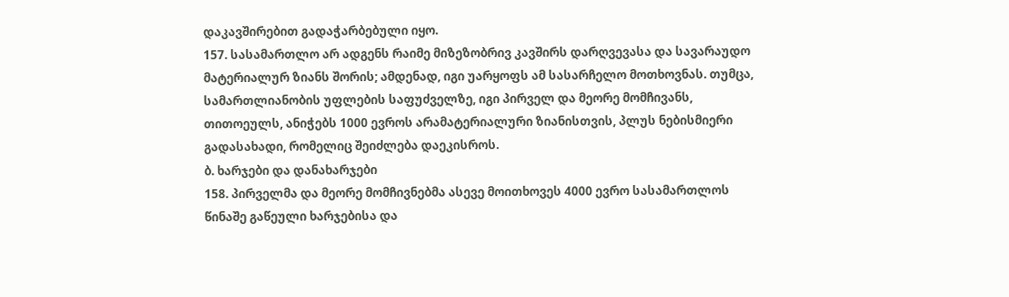დაკავშირებით გადაჭარბებული იყო.
157. სასამართლო არ ადგენს რაიმე მიზეზობრივ კავშირს დარღვევასა და სავარაუდო მატერიალურ ზიანს შორის; ამდენად, იგი უარყოფს ამ სასარჩელო მოთხოვნას. თუმცა, სამართლიანობის უფლების საფუძველზე, იგი პირველ და მეორე მომჩივანს, თითოეულს, ანიჭებს 1000 ევროს არამატერიალური ზიანისთვის, პლუს ნებისმიერი გადასახადი, რომელიც შეიძლება დაეკისროს.
ბ. ხარჯები და დანახარჯები
158. პირველმა და მეორე მომჩივნებმა ასევე მოითხოვეს 4000 ევრო სასამართლოს წინაშე გაწეული ხარჯებისა და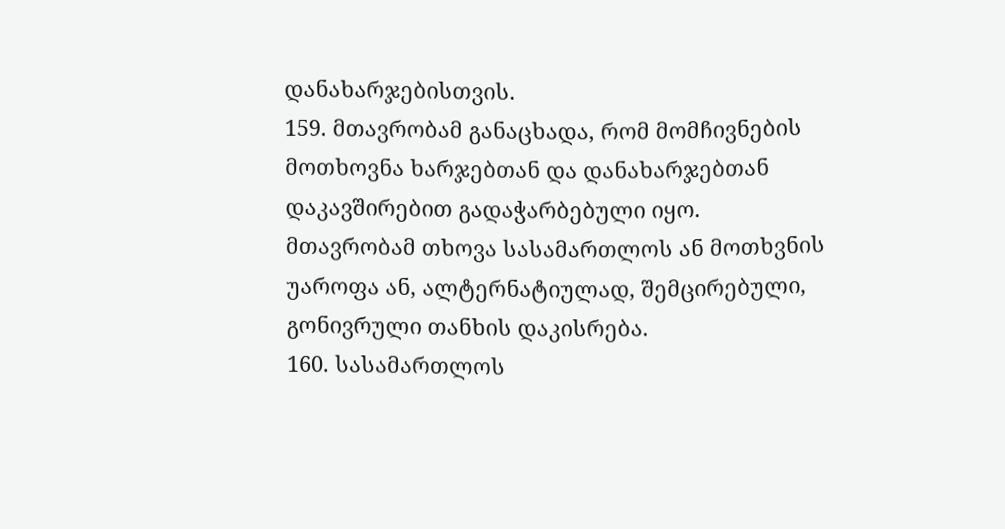დანახარჯებისთვის.
159. მთავრობამ განაცხადა, რომ მომჩივნების მოთხოვნა ხარჯებთან და დანახარჯებთან დაკავშირებით გადაჭარბებული იყო. მთავრობამ თხოვა სასამართლოს ან მოთხვნის უაროფა ან, ალტერნატიულად, შემცირებული, გონივრული თანხის დაკისრება.
160. სასამართლოს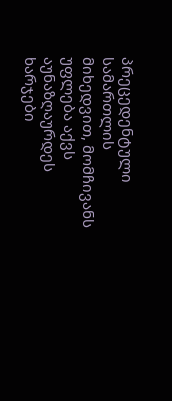პრეცედენტული სამართლის მიხედვით, მომჩივანს უფლება აქვს აუნაზღაურდეს ხარჯები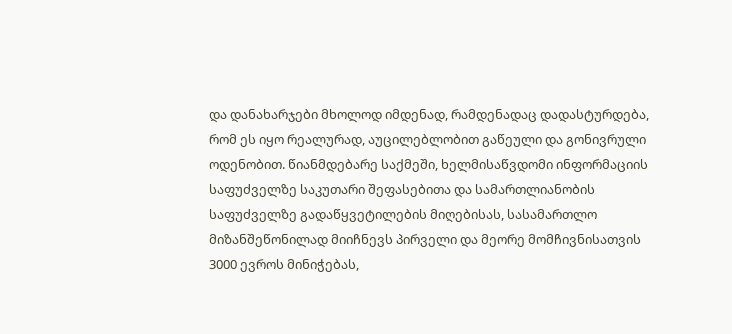და დანახარჯები მხოლოდ იმდენად, რამდენადაც დადასტურდება, რომ ეს იყო რეალურად, აუცილებლობით გაწეული და გონივრული ოდენობით. წიანმდებარე საქმეში, ხელმისაწვდომი ინფორმაციის საფუძველზე საკუთარი შეფასებითა და სამართლიანობის საფუძველზე გადაწყვეტილების მიღებისას, სასამართლო მიზანშეწონილად მიიჩნევს პირველი და მეორე მომჩივნისათვის 3000 ევროს მინიჭებას,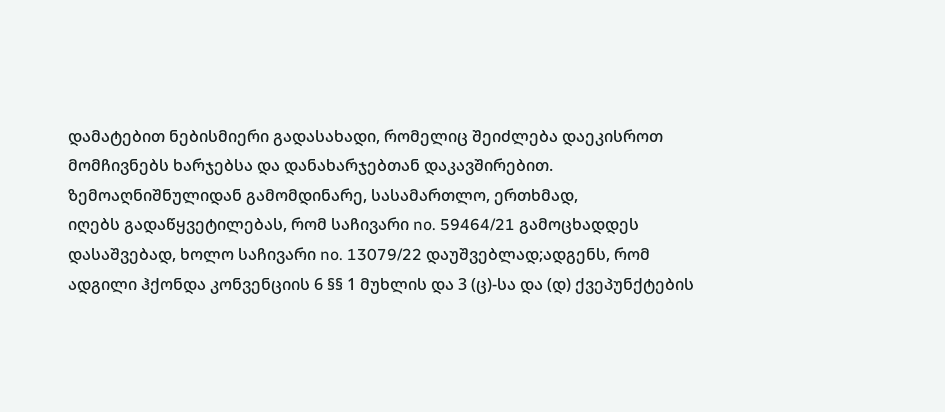დამატებით ნებისმიერი გადასახადი, რომელიც შეიძლება დაეკისროთ მომჩივნებს ხარჯებსა და დანახარჯებთან დაკავშირებით.
ზემოაღნიშნულიდან გამომდინარე, სასამართლო, ერთხმად,
იღებს გადაწყვეტილებას, რომ საჩივარი no. 59464/21 გამოცხადდეს დასაშვებად, ხოლო საჩივარი no. 13079/22 დაუშვებლად;ადგენს, რომ ადგილი ჰქონდა კონვენციის 6 §§ 1 მუხლის და 3 (ც)-სა და (დ) ქვეპუნქტების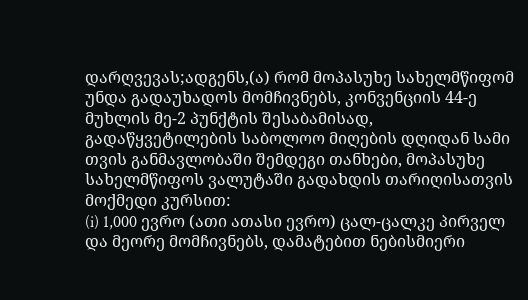დარღვევას;ადგენს,(ა) რომ მოპასუხე სახელმწიფომ უნდა გადაუხადოს მომჩივნებს, კონვენციის 44-ე მუხლის მე-2 პუნქტის შესაბამისად, გადაწყვეტილების საბოლოო მიღების დღიდან სამი თვის განმავლობაში შემდეგი თანხები, მოპასუხე სახელმწიფოს ვალუტაში გადახდის თარიღისათვის მოქმედი კურსით:
(i) 1,000 ევრო (ათი ათასი ევრო) ცალ-ცალკე პირველ და მეორე მომჩივნებს, დამატებით ნებისმიერი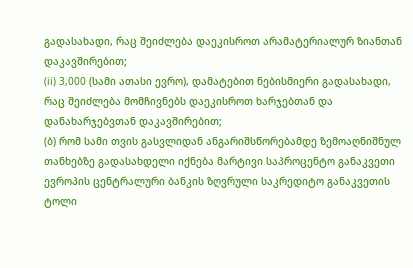გადასახადი, რაც შეიძლება დაეკისროთ არამატერიალურ ზიანთან დაკავშირებით;
(ii) 3,000 (სამი ათასი ევრო), დამატებით ნებისმიერი გადასახადი, რაც შეიძლება მომჩივნებს დაეკისროთ ხარჯებთან და დანახარჯებვთან დაკავშირებით;
(ბ) რომ სამი თვის გასვლიდან ანგარიშსწორებამდე ზემოაღნიშნულ თანხებზე გადასახდელი იქნება მარტივი საპროცენტო განაკვეთი ევროპის ცენტრალური ბანკის ზღვრული საკრედიტო განაკვეთის ტოლი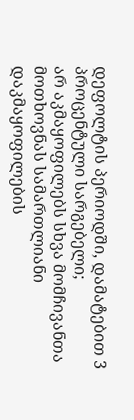დეფოლტის პერიოდში, დამატებით 3 პროცენტული სარგებელი;
არ აკმაყოფილებს სხვა მომჩივანთა მოთხოვნას სამართლიანი დაკმაყოფილების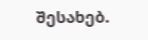შესახებ.